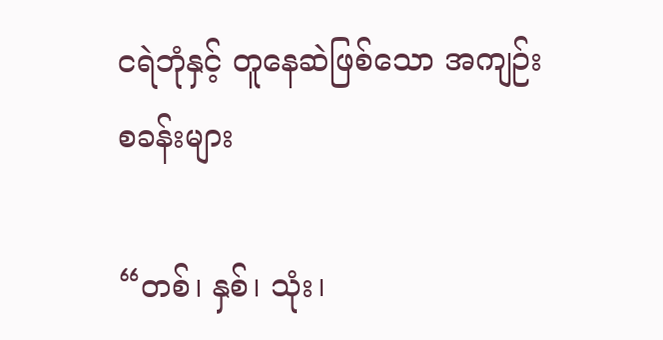ငရဲဘုံနှင့် တူနေဆဲဖြစ်သော အကျဉ်းစခန်းများ

“တစ်၊ နှစ်၊ သုံး၊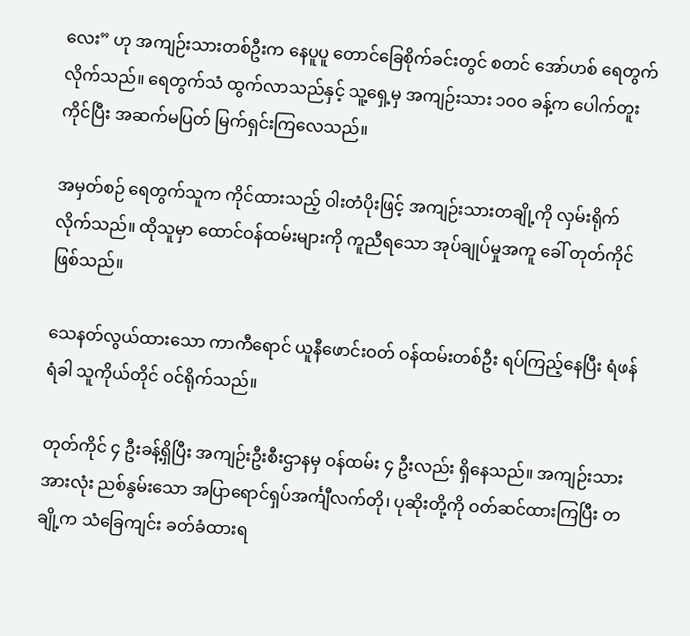လေး” ဟု အကျဉ်းသားတစ်ဦးက နေပူပူ တောင်ခြေစိုက်ခင်းတွင် စတင် အော်ဟစ် ရေတွက်လိုက်သည်။ ရေတွက်သံ ထွက်လာသည်နှင့် သူ့ရှေ့မှ အကျဉ်းသား ၁ဝဝ ခန့်က ပေါက်တူးကိုင်ပြီး အဆက်မပြတ် မြက်ရှင်းကြလေသည်။

အမှတ်စဉ် ရေတွက်သူက ကိုင်ထားသည့် ဝါးတံပိုးဖြင့် အကျဉ်းသားတချို့ကို လှမ်းရိုက်လိုက်သည်။ ထိုသူမှာ ထောင်ဝန်ထမ်းများကို ကူညီရသော အုပ်ချုပ်မှုအကူ ခေါ် တုတ်ကိုင်ဖြစ်သည်။

သေနတ်လွယ်ထားသော ကာကီရောင် ယူနီဖောင်းဝတ် ဝန်ထမ်းတစ်ဦး ရပ်ကြည့်နေပြီး ရံဖန်ရံခါ သူကိုယ်တိုင် ဝင်ရိုက်သည်။

တုတ်ကိုင် ၄ ဦးခန့်ရှိပြီး အကျဉ်းဦးစီးဌာနမှ ဝန်ထမ်း ၄ ဦးလည်း ရှိနေသည်။ အကျဉ်းသားအားလုံး ညစ်နွမ်းသော အပြာရောင်ရှပ်အင်္ကျီလက်တို၊ ပုဆိုးတို့ကို ဝတ်ဆင်ထားကြပြီး တချို့က သံခြေကျင်း ခတ်ခံထားရ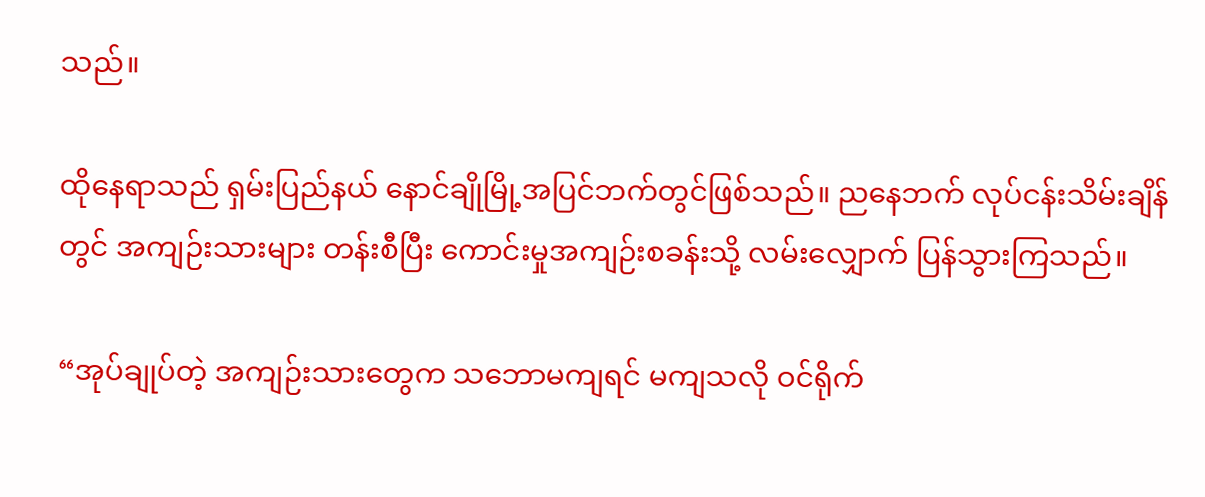သည်။

ထိုနေရာသည် ရှမ်းပြည်နယ် နောင်ချိုမြို့အပြင်ဘက်တွင်ဖြစ်သည်။ ညနေဘက် လုပ်ငန်းသိမ်းချိန်တွင် အကျဉ်းသားများ တန်းစီပြီး ကောင်းမှုအကျဉ်းစခန်းသို့ လမ်းလျှောက် ပြန်သွားကြသည်။

“အုပ်ချုပ်တဲ့ အကျဉ်းသားတွေက သဘောမကျရင် မကျသလို ဝင်ရိုက်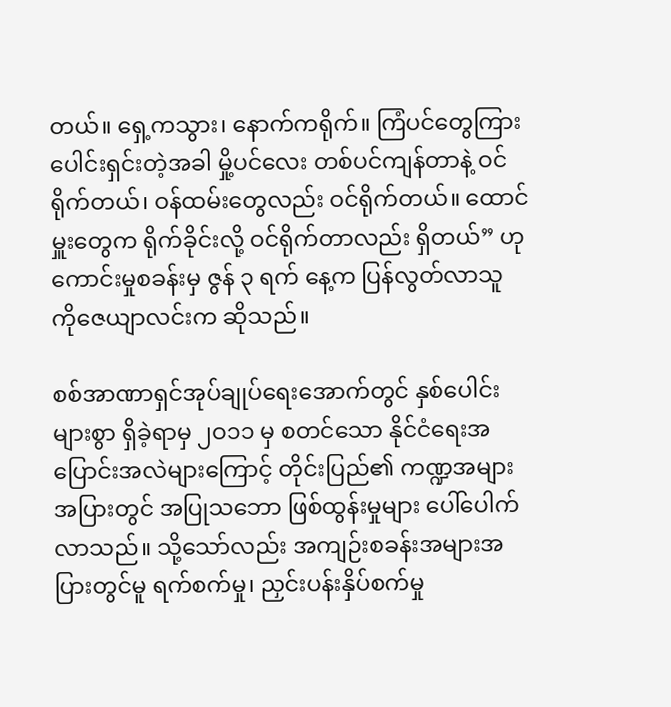တယ်။ ရှေ့ကသွား၊ နောက်ကရိုက်။ ကြံပင်တွေကြား ပေါင်းရှင်းတဲ့အခါ မှို့ပင်လေး တစ်ပင်ကျန်တာနဲ့ ဝင်ရိုက်တယ်၊ ဝန်ထမ်းတွေလည်း ဝင်ရိုက်တယ်။ ထောင်မှူးတွေက ရိုက်ခိုင်းလို့ ဝင်ရိုက်တာလည်း ရှိတယ်” ဟု ကောင်းမှုစခန်းမှ ဇွန် ၃ ရက် နေ့က ပြန်လွတ်လာသူ ကိုဇေယျာလင်းက ဆိုသည်။

စစ်အာဏာရှင်အုပ်ချုပ်ရေးအောက်တွင် နှစ်ပေါင်းများစွာ ရှိခဲ့ရာမှ ၂ဝ၁၁ မှ စတင်သော နိုင်ငံရေးအပြောင်းအလဲများကြောင့် တိုင်းပြည်၏ ကဏ္ဍအများအပြားတွင် အပြုသဘော ဖြစ်ထွန်းမှုများ ပေါ်ပေါက်လာသည်။ သို့သော်လည်း အကျဉ်းစခန်းအများအပြားတွင်မူ ရက်စက်မှု၊ ညှင်းပန်းနှိပ်စက်မှု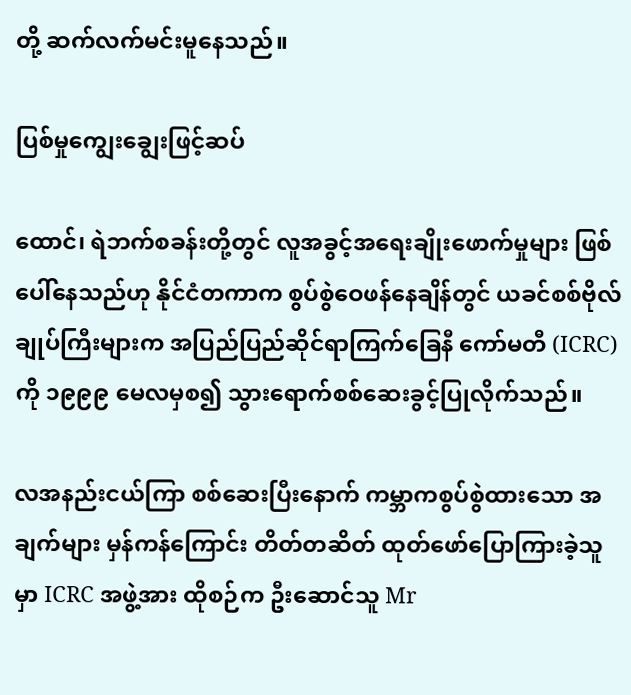တို့ ဆက်လက်မင်းမူနေသည်။

ပြစ်မှုကျွေးချွေးဖြင့်ဆပ်

ထောင်၊ ရဲဘက်စခန်းတို့တွင် လူအခွင့်အရေးချိုးဖောက်မှုများ ဖြစ်ပေါ်နေသည်ဟု နိုင်ငံတကာက စွပ်စွဲဝေဖန်နေချိန်တွင် ယခင်စစ်ဗိုလ်ချုပ်ကြီးများက အပြည်ပြည်ဆိုင်ရာကြက်ခြေနီ ကော်မတီ (ICRC) ကို ၁၉၉၉ မေလမှစ၍ သွားရောက်စစ်ဆေးခွင့်ပြုလိုက်သည်။

လအနည်းငယ်ကြာ စစ်ဆေးပြီးနောက် ကမ္ဘာကစွပ်စွဲထားသော အချက်များ မှန်ကန်ကြောင်း တိတ်တဆိတ် ထုတ်ဖော်ပြောကြားခဲ့သူမှာ ICRC အဖွဲ့အား ထိုစဉ်က ဦးဆောင်သူ Mr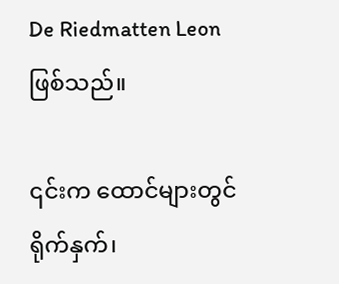De Riedmatten Leon ဖြစ်သည်။

၎င်းက ထောင်များတွင် ရိုက်နှက်၊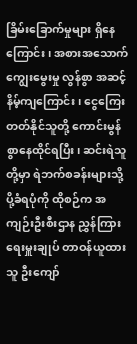ခြိမ်းခြောက်မှုများ ရှိနေကြောင်း၊ အစားအသောက်ကျွေးမွေးမှု လွန်စွာ အဆင့်နိမ့်ကျကြောင်း၊ ငွေကြေးတတ်နိုင်သူတို့ ကောင်းမွန်စွာနေထိုင်ရပြီး၊ ဆင်းရဲသူတို့မှာ ရဲဘက်စခန်းများသို့ ပို့ခံရပုံကို ထိုစဉ်က အကျဉ်းဦးစီးဌာန ညွှန်ကြားရေးမှူးချုပ် တာဝန်ယူထားသူ ဦးကျော်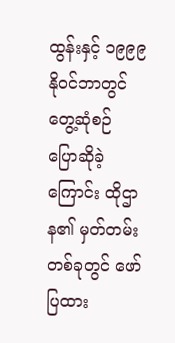ထွန်းနှင့် ၁၉၉၉ နိုဝင်ဘာတွင် တွေ့ဆုံစဉ် ပြောဆိုခဲ့ကြောင်း ထိုဌာန၏ မှတ်တမ်းတစ်ခုတွင် ဖော်ပြထား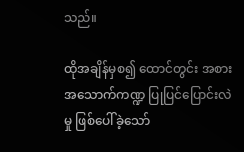သည်။

ထိုအချိန်မှစ၍ ထောင်တွင်း အစားအသောက်ကဏ္ဍ ပြုပြင်ပြောင်းလဲမှု ဖြစ်ပေါ်ခဲ့သော်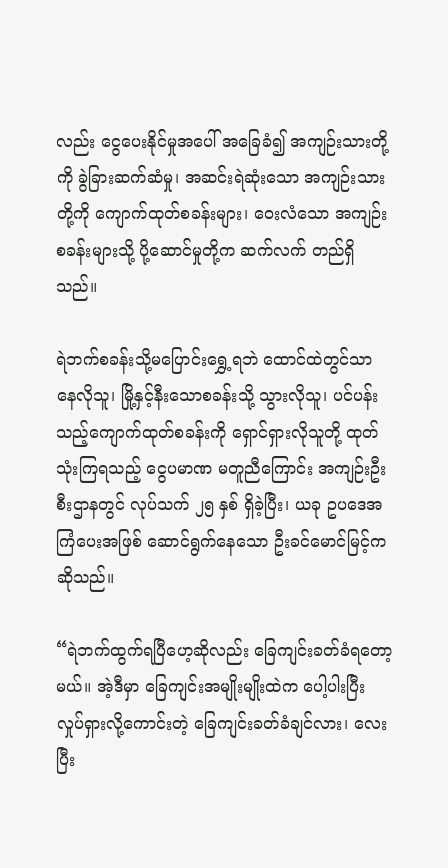လည်း ငွေပေးနိုင်မှုအပေါ် အခြေခံ၍ အကျဉ်းသားတို့ကို ခွဲခြားဆက်ဆံမှု၊ အဆင်းရဲဆုံးသော အကျဉ်းသားတို့ကို ကျောက်ထုတ်စခန်းများ၊ ဝေးလံသော အကျဉ်းစခန်းများသို့ ပို့ဆောင်မှုတို့က ဆက်လက် တည်ရှိသည်။

ရဲဘက်စခန်းသို့မပြောင်းရွှေ့ရဘဲ ထောင်ထဲတွင်သာ နေလိုသူ၊ မြို့နှင့်နီးသောစခန်းသို့ သွားလိုသူ၊ ပင်ပန်းသည့်ကျောက်ထုတ်စခန်းကို ရှောင်ရှားလိုသူတို့ ထုတ်သုံးကြရသည့် ငွေပမာဏ မတူညီကြောင်း အကျဉ်းဦးစီးဌာနတွင် လုပ်သက် ၂၅ နှစ် ရှိခဲ့ပြီး၊ ယခု ဥပဒေအကြံပေးအဖြစ် ဆောင်ရွက်နေသော ဦးခင်မောင်မြင့်က ဆိုသည်။

“ရဲဘက်ထွက်ရပြီဟေ့ဆိုလည်း ခြေကျင်းခတ်ခံရတော့မယ်။ အဲ့ဒီမှာ ခြေကျင်းအမျိုးမျိုးထဲက ပေါ့ပါးပြီး လှုပ်ရှားလို့ကောင်းတဲ့ ခြေကျင်းခတ်ခံချင်လား၊ လေးပြီး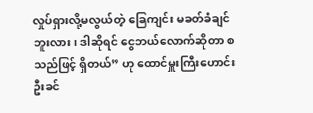လှုပ်ရှားလို့မလွယ်တဲ့ ခြေကျင်း မခတ်ခံချင်ဘူးလား၊ ဒါဆိုရင် ငွေဘယ်လောက်ဆိုတာ စသည်ဖြင့် ရှိတယ်” ဟု ထောင်မှူးကြီးဟောင်း ဦးခင်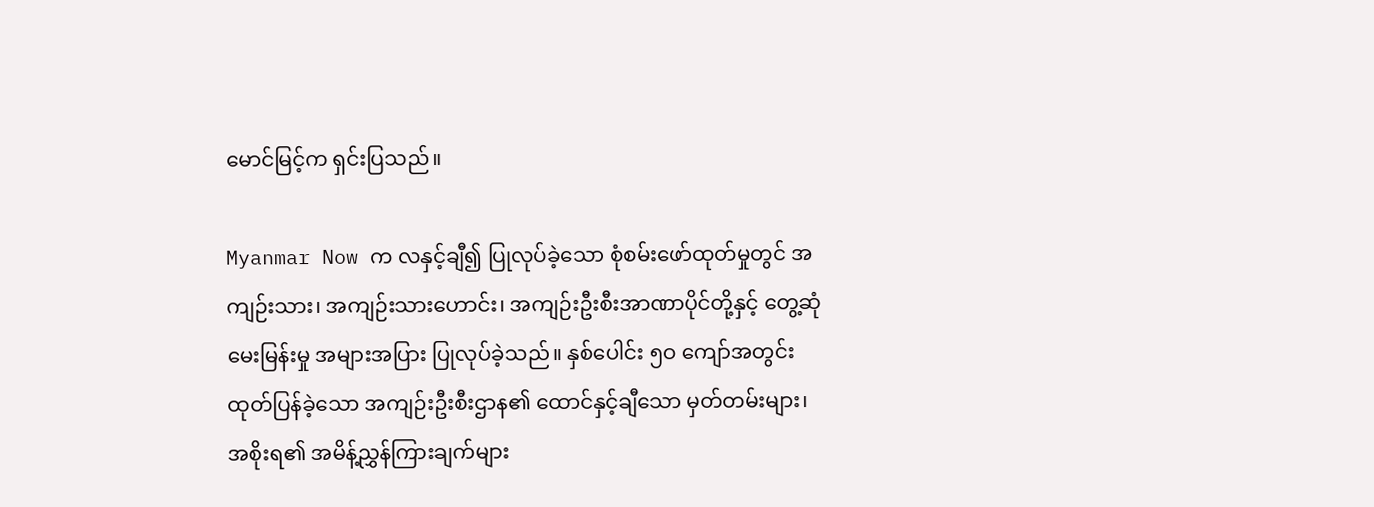မောင်မြင့်က ရှင်းပြသည်။

Myanmar Now က လနှင့်ချီ၍ ပြုလုပ်ခဲ့သော စုံစမ်းဖော်ထုတ်မှုတွင် အကျဉ်းသား၊ အကျဉ်းသားဟောင်း၊ အကျဉ်းဦးစီးအာဏာပိုင်တို့နှင့် တွေ့ဆုံမေးမြန်းမှု အများအပြား ပြုလုပ်ခဲ့သည်။ နှစ်ပေါင်း ၅ဝ ကျော်အတွင်း ထုတ်ပြန်ခဲ့သော အကျဉ်းဦးစီးဌာန၏ ထောင်နှင့်ချီသော မှတ်တမ်းများ၊ အစိုးရ၏ အမိန့်ညွှန်ကြားချက်များ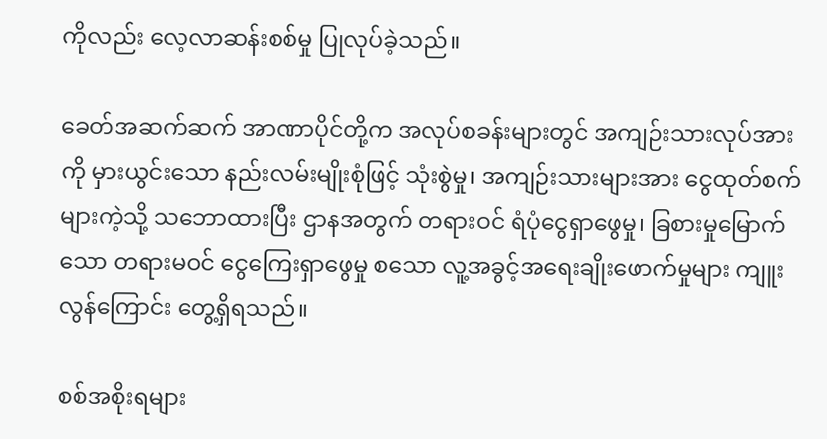ကိုလည်း လေ့လာဆန်းစစ်မှု ပြုလုပ်ခဲ့သည်။

ခေတ်အဆက်ဆက် အာဏာပိုင်တို့က အလုပ်စခန်းများတွင် အကျဉ်းသားလုပ်အားကို မှားယွင်းသော နည်းလမ်းမျိုးစုံဖြင့် သုံးစွဲမှု၊ အကျဉ်းသားများအား ငွေထုတ်စက်များကဲ့သို့ သဘောထားပြီး ဌာနအတွက် တရားဝင် ရံပုံငွေရှာဖွေမှု၊ ခြစားမှုမြောက်သော တရားမဝင် ငွေကြေးရှာဖွေမှု စသော လူ့အခွင့်အရေးချိုးဖောက်မှုများ ကျူးလွန်ကြောင်း တွေ့ရှိရသည်။

စစ်အစိုးရများ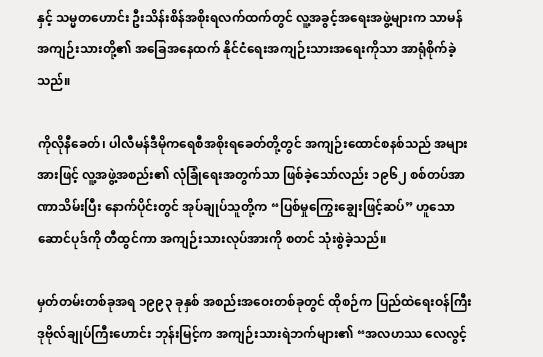နှင့် သမ္မတဟောင်း ဦးသိန်းစိန်အစိုးရလက်ထက်တွင် လူ့အခွင့်အရေးအဖွဲ့များက သာမန်အကျဉ်းသားတို့၏ အခြေအနေထက် နိုင်ငံရေးအကျဉ်းသားအရေးကိုသာ အာရုံစိုက်ခဲ့သည်။

ကိုလိုနီခေတ်၊ ပါလီမန်ဒီမိုကရေစီအစိုးရခေတ်တို့တွင် အကျဉ်းထောင်စနစ်သည် အများအားဖြင့် လူ့အဖွဲ့အစည်း၏ လုံခြုံရေးအတွက်သာ ဖြစ်ခဲ့သော်လည်း ၁၉၆၂ စစ်တပ်အာဏာသိမ်းပြီး နောက်ပိုင်းတွင် အုပ်ချုပ်သူတို့က “ပြစ်မှုကြွေးချွေးဖြင့်ဆပ်” ဟူသော ဆောင်ပုဒ်ကို တီထွင်ကာ အကျဉ်းသားလုပ်အားကို စတင် သုံးစွဲခဲ့သည်။

မှတ်တမ်းတစ်ခုအရ ၁၉၉၃ ခုနှစ် အစည်းအဝေးတစ်ခုတွင် ထိုစဉ်က ပြည်ထဲရေးဝန်ကြီး ဒုဗိုလ်ချုပ်ကြီးဟောင်း ဘုန်းမြင့်က အကျဉ်းသားရဲဘက်များ၏ “အလဟဿ လေလွင့်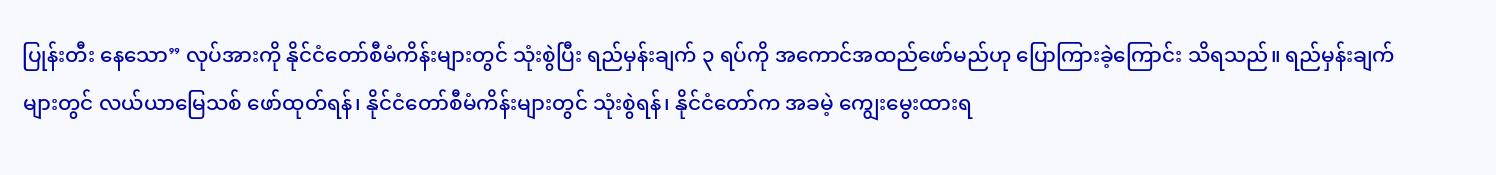ပြုန်းတီး နေသော” လုပ်အားကို နိုင်ငံတော်စီမံကိန်းများတွင် သုံးစွဲပြီး ရည်မှန်းချက် ၃ ရပ်ကို အကောင်အထည်ဖော်မည်ဟု ပြောကြားခဲ့ကြောင်း သိရသည်။ ရည်မှန်းချက်များတွင် လယ်ယာမြေသစ် ဖော်ထုတ်ရန်၊ နိုင်ငံတော်စီမံကိန်းများတွင် သုံးစွဲရန်၊ နိုင်ငံတော်က အခမဲ့ ကျွေးမွေးထားရ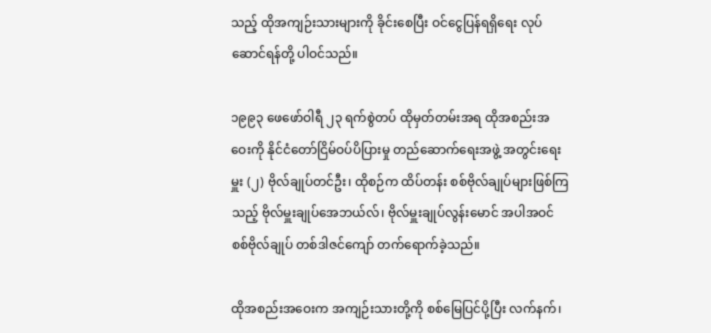သည့် ထိုအကျဉ်းသားများကို ခိုင်းစေပြီး ဝင်ငွေပြန်ရရှိရေး လုပ်ဆောင်ရန်တို့ ပါဝင်သည်။

၁၉၉၃ ဖေဖော်ဝါရီ ၂၃ ရက်စွဲတပ် ထိုမှတ်တမ်းအရ ထိုအစည်းအဝေးကို နိုင်ငံတော်ငြိမ်ဝပ်ပိပြားမှု တည်ဆောက်ရေးအဖွဲ့ အတွင်းရေးမှူး (၂) ဗိုလ်ချုပ်တင်ဦး၊ ထိုစဉ်က ထိပ်တန်း စစ်ဗိုလ်ချုပ်များဖြစ်ကြသည့် ဗိုလ်မှူးချုပ်အေဘယ်လ်၊ ဗိုလ်မှူးချုပ်လွန်းမောင် အပါအဝင် စစ်ဗိုလ်ချုပ် တစ်ဒါဇင်ကျော် တက်ရောက်ခဲ့သည်။

ထိုအစည်းအဝေးက အကျဉ်းသားတို့ကို စစ်မြေပြင်ပို့ပြီး လက်နက်၊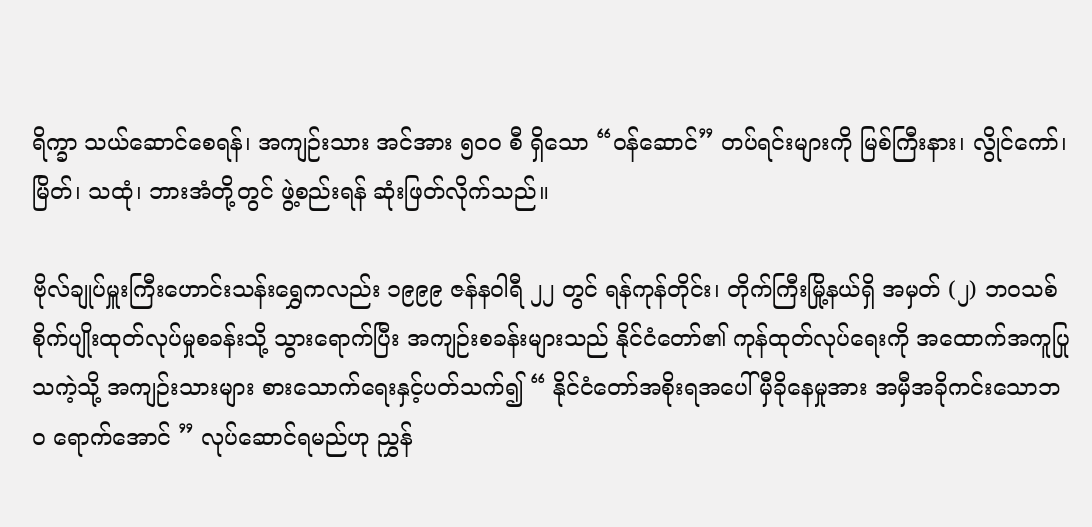ရိက္ခာ သယ်ဆောင်စေရန်၊ အကျဉ်းသား အင်အား ၅ဝဝ စီ ရှိသော “ဝန်ဆောင်” တပ်ရင်းများကို မြစ်ကြီးနား၊ လွိုင်ကော်၊ မြိတ်၊ သထုံ၊ ဘားအံတို့တွင် ဖွဲ့စည်းရန် ဆုံးဖြတ်လိုက်သည်။

ဗိုလ်ချုပ်မှူးကြီးဟောင်းသန်းရွှေကလည်း ၁၉၉၉ ဇန်နဝါရီ ၂၂ တွင် ရန်ကုန်တိုင်း၊ တိုက်ကြီးမြို့နယ်ရှိ အမှတ် (၂) ဘဝသစ်စိုက်ပျိုးထုတ်လုပ်မှုစခန်းသို့ သွားရောက်ပြီး အကျဉ်းစခန်းများသည် နိုင်ငံတော်၏ ကုန်ထုတ်လုပ်ရေးကို အထောက်အကူပြုသကဲ့သို့ အကျဉ်းသားများ စားသောက်ရေးနှင့်ပတ်သက်၍ “ နိုင်ငံတော်အစိုးရအပေါ် မှီခိုနေမှုအား အမှီအခိုကင်းသောဘဝ ရောက်အောင် ” လုပ်ဆောင်ရမည်ဟု ညွှန်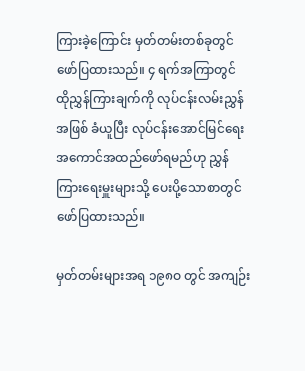ကြားခဲ့ကြောင်း မှတ်တမ်းတစ်ခုတွင် ဖော်ပြထားသည်။ ၄ ရက်အကြာတွင် ထိုညွှန်ကြားချက်ကို လုပ်ငန်းလမ်းညွှန်အဖြစ် ခံယူပြီး လုပ်ငန်းအောင်မြင်ရေး အကောင်အထည်ဖော်ရမည်ဟု ညွှန်ကြားရေးမှူးများသို့ ပေးပို့သောစာတွင် ဖော်ပြထားသည်။

မှတ်တမ်းများအရ ၁၉၈ဝ တွင် အကျဉ်း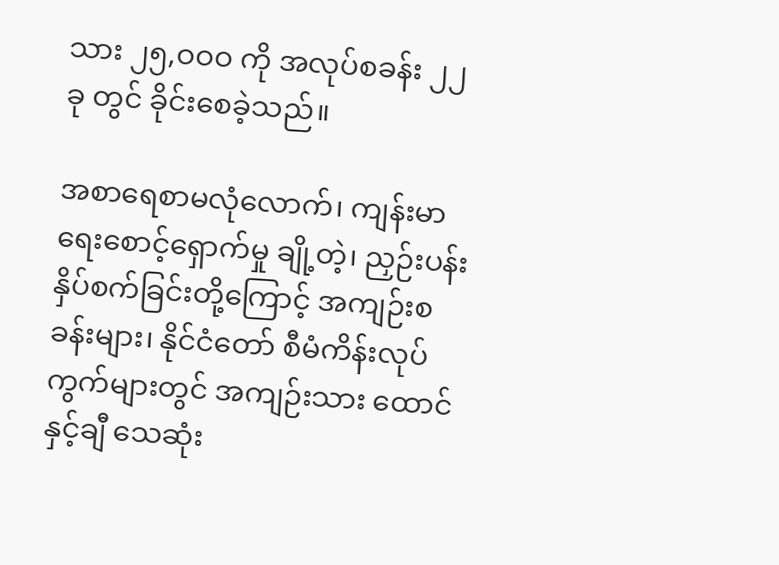သား ၂၅,ဝဝဝ ကို အလုပ်စခန်း ၂၂ ခု တွင် ခိုင်းစေခဲ့သည်။

အစာရေစာမလုံလောက်၊ ကျန်းမာရေးစောင့်ရှောက်မှု ချို့တဲ့၊ ညှဉ်းပန်းနှိပ်စက်ခြင်းတို့ကြောင့် အကျဉ်းစခန်းများ၊ နိုင်ငံတော် စီမံကိန်းလုပ်ကွက်များတွင် အကျဉ်းသား ထောင်နှင့်ချီ သေဆုံး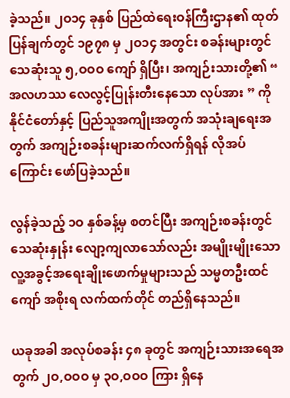ခဲ့သည်။ ၂ဝ၁၄ ခုနှစ် ပြည်ထဲရေးဝန်ကြီးဌာန၏ ထုတ်ပြန်ချက်တွင် ၁၉၇၈ မှ ၂ဝ၁၄ အတွင်း စခန်းများတွင် သေဆုံးသူ ၅,ဝဝဝ ကျော် ရှိပြီး၊ အကျဉ်းသားတို့၏ “ အလဟဿ လေလွင့်ပြုန်းတီးနေသော လုပ်အား ” ကို နိုင်ငံတော်နှင့် ပြည်သူအကျိုးအတွက် အသုံးချရေးအတွက် အကျဉ်းစခန်းများဆက်လက်ရှိရန် လိုအပ်ကြောင်း ဖော်ပြခဲ့သည်။

လွန်ခဲ့သည့် ၁ဝ နှစ်ခန့်မှ စတင်ပြီး အကျဉ်းစခန်းတွင် သေဆုံးနှုန်း လျော့ကျလာသော်လည်း အမျိုးမျိုးသော လူ့အခွင့်အရေးချိုးဖောက်မှုများသည် သမ္မတဦးထင်ကျော် အစိုးရ လက်ထက်တိုင် တည်ရှိနေသည်။

ယခုအခါ အလုပ်စခန်း ၄၈ ခုတွင် အကျဉ်းသားအရေအတွက် ၂ဝ,ဝဝဝ မှ ၃ဝ,ဝဝဝ ကြား ရှိနေ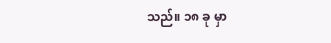သည်။ ၁၈ ခု မှာ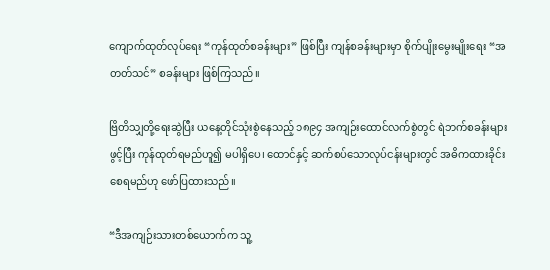ကျောက်ထုတ်လုပ်ရေး “ကုန်ထုတ်စခန်းများ” ဖြစ်ပြီး ကျန်စခန်းများမှာ စိုက်ပျိုးမွေးမျိုးရေး “အတတ်သင်” စခန်းများ ဖြစ်ကြသည်။

ဗြိတိသျှတို့ရေးဆွဲပြီး ယနေ့တိုင်သုံးစွဲနေသည့် ၁၈၉၄ အကျဉ်းထောင်လက်စွဲတွင် ရဲဘက်စခန်းများဖွင့်ပြီး ကုန်ထုတ်ရမည်ဟူ၍ မပါရှိပေ၊ ထောင်နှင့် ဆက်စပ်သောလုပ်ငန်းများတွင် အဓိကထားခိုင်းစေရမည်ဟု ဖော်ပြထားသည်။

“ဒီအကျဉ်းသားတစ်ယောက်က သူ့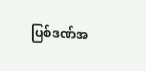ပြစ်ဒဏ်အ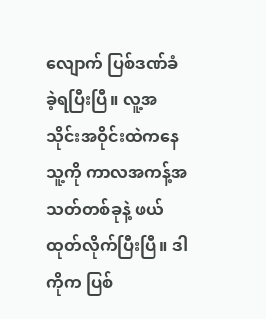လျောက် ပြစ်ဒဏ်ခံခဲ့ရပြီးပြီ။ လူ့အသိုင်းအဝိုင်းထဲကနေ သူ့ကို ကာလအကန့်အသတ်တစ်ခုနဲ့ ဖယ်ထုတ်လိုက်ပြီးပြီ။ ဒါကိုက ပြစ်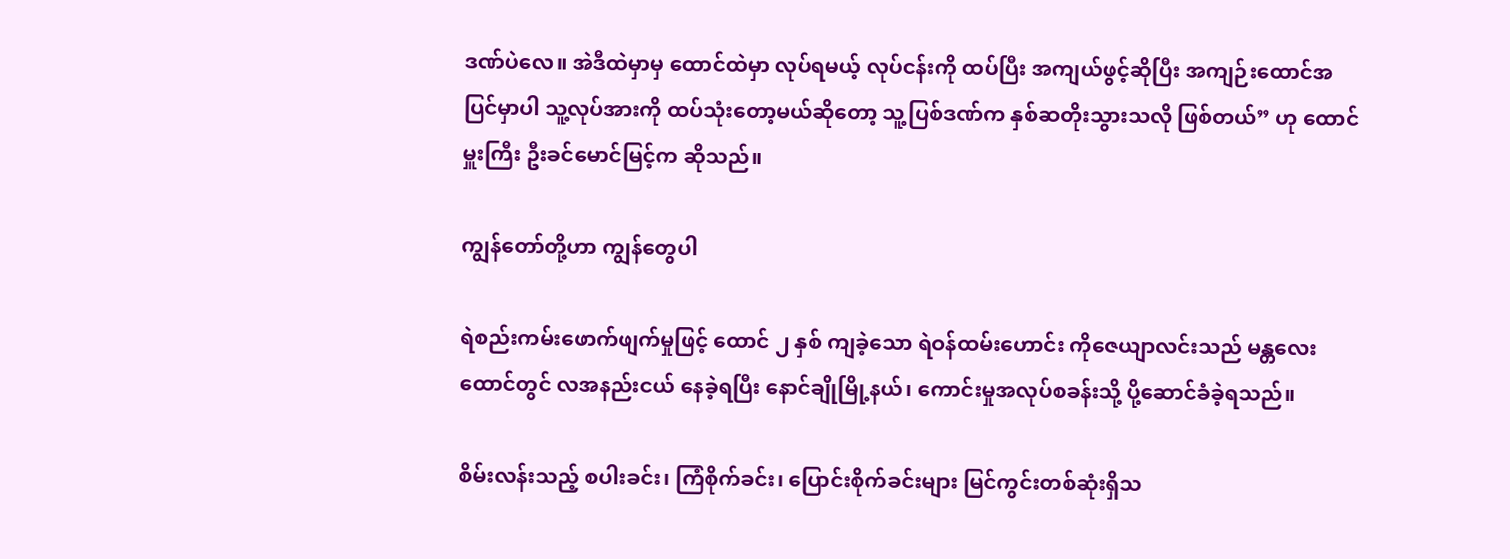ဒဏ်ပဲလေ။ အဲဒီထဲမှာမှ ထောင်ထဲမှာ လုပ်ရမယ့် လုပ်ငန်းကို ထပ်ပြီး အကျယ်ဖွင့်ဆိုပြီး အကျဉ်းထောင်အပြင်မှာပါ သူ့လုပ်အားကို ထပ်သုံးတော့မယ်ဆိုတော့ သူ့ပြစ်ဒဏ်က နှစ်ဆတိုးသွားသလို ဖြစ်တယ်” ဟု ထောင်မှူးကြီး ဦးခင်မောင်မြင့်က ဆိုသည်။

ကျွန်တော်တို့ဟာ ကျွန်တွေပါ

ရဲစည်းကမ်းဖောက်ဖျက်မှုဖြင့် ထောင် ၂ နှစ် ကျခဲ့သော ရဲဝန်ထမ်းဟောင်း ကိုဇေယျာလင်းသည် မန္တလေးထောင်တွင် လအနည်းငယ် နေခဲ့ရပြီး နောင်ချိုမြို့နယ်၊ ကောင်းမှုအလုပ်စခန်းသို့ ပို့ဆောင်ခံခဲ့ရသည်။

စိမ်းလန်းသည့် စပါးခင်း၊ ကြံစိုက်ခင်း၊ ပြောင်းစိုက်ခင်းများ မြင်ကွင်းတစ်ဆုံးရှိသ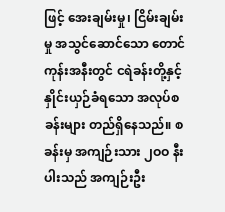ဖြင့် အေးချမ်းမှု၊ ငြိမ်းချမ်းမှု အသွင်ဆောင်သော တောင်ကုန်းအနီးတွင် ငရဲခန်းတို့နှင့် နှိုင်းယှဉ်ခံရသော အလုပ်စခန်းများ တည်ရှိနေသည်။ စခန်းမှ အကျဉ်းသား ၂ဝဝ နီးပါးသည် အကျဉ်းဦး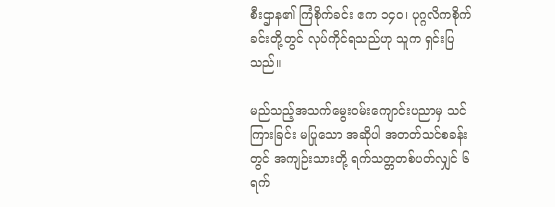စီးဌာန၏ ကြံစိုက်ခင်း ဧက ၁၄ဝ၊ ပုဂ္ဂလိကစိုက်ခင်းတို့တွင် လုပ်ကိုင်ရသည်ဟု သူက ရှင်းပြသည်။

မည်သည့်အသက်မွေးဝမ်းကျောင်းပညာမှ သင်ကြားခြင်း မပြုသော အဆိုပါ အတတ်သင်စခန်းတွင် အကျဉ်းသားတို့ ရက်သတ္တတစ်ပတ်လျှင် ၆ ရက်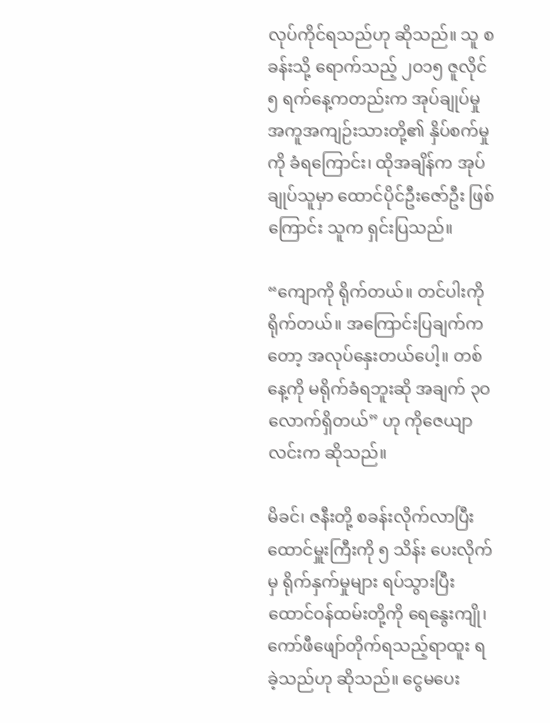လုပ်ကိုင်ရသည်ဟု ဆိုသည်။ သူ စခန်းသို့ ရောက်သည့် ၂ဝ၁၅ ဇူလိုင် ၅ ရက်နေ့ကတည်းက အုပ်ချုပ်မှုအကူအကျဉ်းသားတို့၏ နှိပ်စက်မှုကို ခံရကြောင်း၊ ထိုအချိန်က အုပ်ချုပ်သူမှာ ထောင်ပိုင်ဦးဇော်ဦး ဖြစ်ကြောင်း သူက ရှင်းပြသည်။

“ကျောကို ရိုက်တယ်။ တင်ပါးကိုရိုက်တယ်။ အကြောင်းပြချက်ကတော့ အလုပ်နှေးတယ်ပေါ့။ တစ်နေ့ကို မရိုက်ခံရဘူးဆို အချက် ၃ဝ လောက်ရှိတယ်” ဟု ကိုဇေယျာလင်းက ဆိုသည်။

မိခင်၊ ဇနီးတို့ စခန်းလိုက်လာပြီး ထောင်မှူးကြီးကို ၅ သိန်း ပေးလိုက်မှ ရိုက်နှက်မှုများ ရပ်သွားပြီး ထောင်ဝန်ထမ်းတို့ကို ရေနွေးကျို၊ ကော်ဖီဖျော်တိုက်ရသည့်ရာထူး ရခဲ့သည်ဟု ဆိုသည်။ ငွေမပေး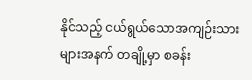နိုင်သည့် ငယ်ရွယ်သောအကျဉ်းသားများအနက် တချို့မှာ စခန်း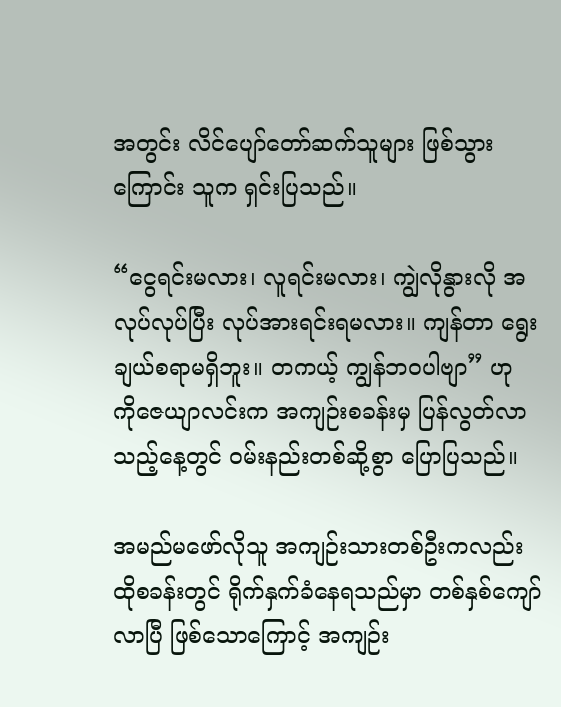အတွင်း လိင်ပျော်တော်ဆက်သူများ ဖြစ်သွားကြောင်း သူက ရှင်းပြသည်။

“ငွေရင်းမလား၊ လူရင်းမလား၊ ကျွဲလိုနွားလို အလုပ်လုပ်ပြီး လုပ်အားရင်းရမလား။ ကျန်တာ ရွေးချယ်စရာမရှိဘူး။ တကယ့် ကျွန်ဘဝပါဗျာ” ဟု ကိုဇေယျာလင်းက အကျဉ်းစခန်းမှ ပြန်လွတ်လာသည့်နေ့တွင် ဝမ်းနည်းတစ်ဆို့စွာ ပြောပြသည်။

အမည်မဖော်လိုသူ အကျဉ်းသားတစ်ဦးကလည်း ထိုစခန်းတွင် ရိုက်နှက်ခံနေရသည်မှာ တစ်နှစ်ကျော်လာပြီ ဖြစ်သောကြောင့် အကျဉ်း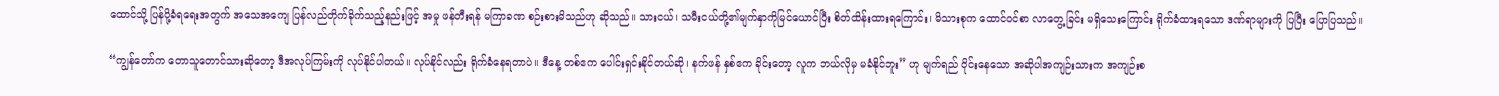ထောင်သို့ ပြန်ပို့ခံရရေးအတွက် အသေအကျေ ပြန်လည်တိုက်ခိုက်သည့်နည်းဖြင့် အမှု ဖန်တီးရန် မကြာခဏ စဉ်းစားမိသည်ဟု ဆိုသည်။ သားငယ်၊ သမီးငယ်တို့၏မျက်နှာကိုမြင်ယောင်ပြီး စိတ်ထိန်းထားရကြောင်း၊ မိသားစုက ထောင်ဝင်စာ လာတွေ့ခြင်း မရှိသေးကြောင်း ရိုက်ခံထားရသော ဒဏ်ရာများကို ပြပြီး ပြောပြသည်။

“ကျွန်တော်က တောသူတောင်သားဆိုတော့ ဒီအလုပ်ကြမ်းကို လုပ်နိုင်ပါတယ်။ လုပ်နိုင်လည်း ရိုက်ခံနေရတာပဲ။ ဒီနေ့ တစ်ဧက ပေါင်းရှင်းနိုင်တယ်ဆို၊ နက်ဖန် နှစ်ဧက ခိုင်းတော့ လူက ဘယ်လိုမှ မခံနိုင်ဘူး” ဟု မျက်ရည် ဝိုင်းနေသော အဆိုပါအကျဉ်းသားက အကျဉ်းစ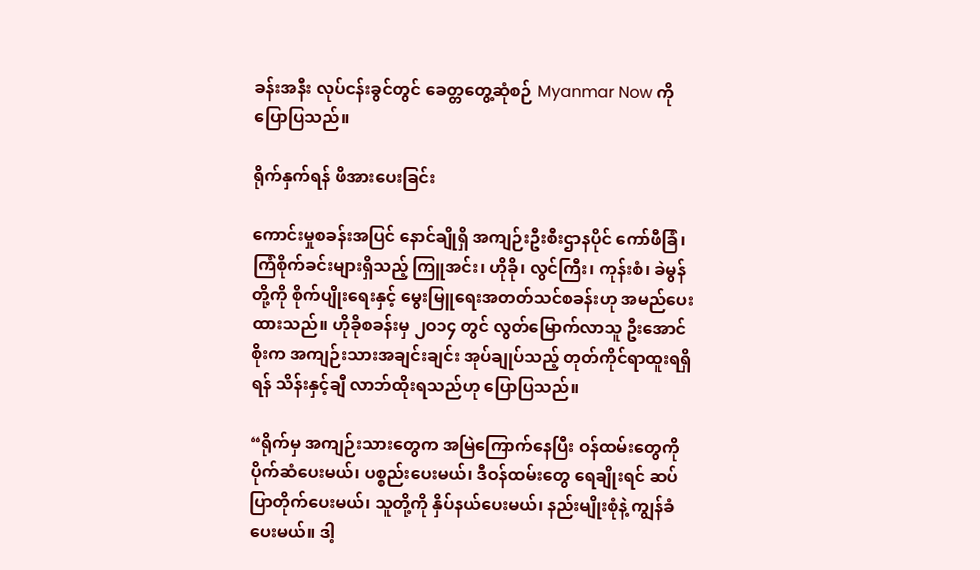ခန်းအနီး လုပ်ငန်းခွင်တွင် ခေတ္တတွေ့ဆုံစဉ် Myanmar Now ကို ပြောပြသည်။

ရိုက်နှက်ရန် ဖိအားပေးခြင်း

ကောင်းမှုစခန်းအပြင် နောင်ချိုရှိ အကျဉ်းဦးစီးဌာနပိုင် ကော်ဖီခြံ၊ ကြံစိုက်ခင်းများရှိသည့် ကြူအင်း၊ ဟိုခို၊ လွင်ကြီး၊ ကုန်းစံ၊ ခဲမွန် တို့ကို စိုက်ပျိုးရေးနှင့် မွေးမြူရေးအတတ်သင်စခန်းဟု အမည်ပေးထားသည်။ ဟိုခိုစခန်းမှ ၂ဝ၁၄ တွင် လွတ်မြောက်လာသူ ဦးအောင်စိုးက အကျဉ်းသားအချင်းချင်း အုပ်ချုပ်သည့် တုတ်ကိုင်ရာထူးရရှိရန် သိန်းနှင့်ချီ လာဘ်ထိုးရသည်ဟု ပြောပြသည်။

“ရိုက်မှ အကျဉ်းသားတွေက အမြဲကြောက်နေပြီး ဝန်ထမ်းတွေကို ပိုက်ဆံပေးမယ်၊ ပစ္စည်းပေးမယ်၊ ဒီဝန်ထမ်းတွေ ရေချိုးရင် ဆပ်ပြာတိုက်ပေးမယ်၊ သူတို့ကို နှိပ်နယ်ပေးမယ်၊ နည်းမျိုးစုံနဲ့ ကျွန်ခံပေးမယ်။ ဒါ့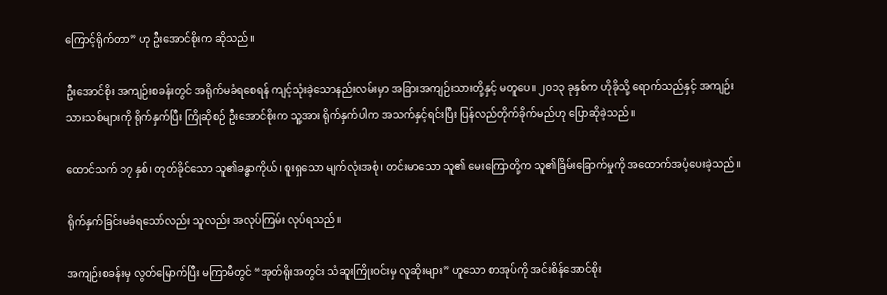ကြောင့်ရိုက်တာ” ဟု ဦးအောင်စိုးက ဆိုသည်။

ဦးအောင်စိုး အကျဉ်းစခန်းတွင် အရိုက်မခံရစေရန် ကျင့်သုံးခဲ့သောနည်းလမ်းမှာ အခြားအကျဉ်းသားတို့နှင့် မတူပေ။ ၂ဝ၁၃ ခုနှစ်က ဟိုခိုသို့ ရောက်သည်နှင့် အကျဉ်းသားသစ်များကို ရိုက်နှက်ပြီး ကြိုဆိုစဉ် ဦးအောင်စိုးက သူ့အား ရိုက်နှက်ပါက အသက်နှင့်ရင်းပြီး ပြန်လည်တိုက်ခိုက်မည်ဟု ပြောဆိုခဲ့သည်။

ထောင်သက် ၁၇ နှစ်၊ တုတ်ခိုင်သော သူ၏ခန္ဓာကိုယ်၊ စူးရှသော မျက်လုံးအစုံ၊ တင်းမာသော သူ၏ မေးကြောတို့က သူ၏ခြိမ်းခြောက်မှုကို အထောက်အပံ့ပေးခဲ့သည်။

ရိုက်နှက်ခြင်းမခံရသော်လည်း သူလည်း အလုပ်ကြမ်း လုပ်ရသည်။

အကျဉ်းစခန်းမှ လွတ်မြောက်ပြီး မကြာမီတွင် “အုတ်ရိုးအတွင်း သံဆူးကြိုးဝင်းမှ လူဆိုးများ” ဟူသော စာအုပ်ကို အင်းစိန်အောင်စိုး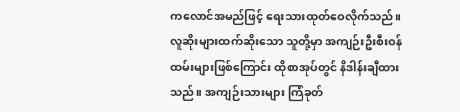ကလောင်အမည်ဖြင့် ရေးသားထုတ်ဝေလိုက်သည်။ လူဆိုးများထက်ဆိုးသော သူတို့မှာ အကျဉ်းဦးစီးဝန်ထမ်းများဖြစ်ကြောင်း ထိုစာအုပ်တွင် နိဒါန်းချီထားသည်။ အကျဉ်းသားများ ကြံခုတ်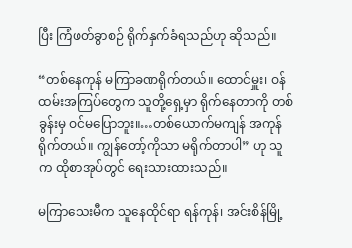ပြီး ကြံဖတ်ခွာစဉ် ရိုက်နှက်ခံရသည်ဟု ဆိုသည်။

“တစ်နေကုန် မကြာခဏရိုက်တယ်။ ထောင်မှူး၊ ဝန်ထမ်းအကြပ်တွေက သူတို့ရှေ့မှာ ရိုက်နေတာကို တစ်ခွန်းမှ ဝင်မပြောဘူး။…တစ်ယောက်မကျန် အကုန်ရိုက်တယ်။ ကျွန်တော့်ကိုသာ မရိုက်တာပါ” ဟု သူက ထိုစာအုပ်တွင် ရေးသားထားသည်။

မကြာသေးမီက သူနေထိုင်ရာ ရန်ကုန်၊ အင်းစိန်မြို့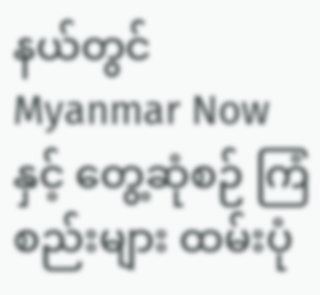နယ်တွင် Myanmar Now နှင့် တွေ့ဆုံစဉ် ကြံစည်းများ ထမ်းပုံ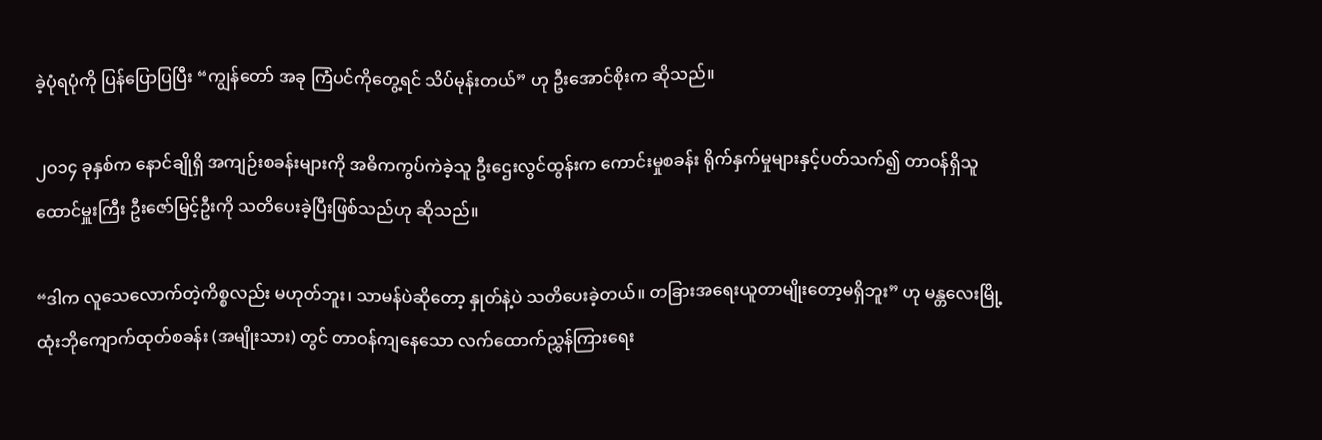ခဲ့ပုံရပုံကို ပြန်ပြောပြပြီး “ကျွန်တော် အခု ကြံပင်ကိုတွေ့ရင် သိပ်မုန်းတယ်” ဟု ဦးအောင်စိုးက ဆိုသည်။

၂ဝ၁၄ ခုနှစ်က နောင်ချိုရှိ အကျဉ်းစခန်းများကို အဓိကကွပ်ကဲခဲ့သူ ဦးဌေးလွင်ထွန်းက ကောင်းမှုစခန်း ရိုက်နှက်မှုများနှင့်ပတ်သက်၍ တာဝန်ရှိသူ ထောင်မှူးကြီး ဦးဇော်မြင့်ဦးကို သတိပေးခဲ့ပြီးဖြစ်သည်ဟု ဆိုသည်။

“ဒါက လူသေလောက်တဲ့ကိစ္စလည်း မဟုတ်ဘူး၊ သာမန်ပဲဆိုတော့ နှုတ်နဲ့ပဲ သတိပေးခဲ့တယ်။ တခြားအရေးယူတာမျိုးတော့မရှိဘူး” ဟု မန္တလေးမြို့ ထုံးဘိုကျောက်ထုတ်စခန်း (အမျိုးသား) တွင် တာဝန်ကျနေသော လက်ထောက်ညွှန်ကြားရေး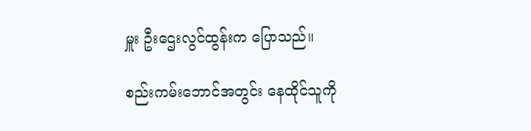မှူး ဦးဌေးလွင်ထွန်းက ပြောသည်။

စည်းကမ်းဘောင်အတွင်း နေထိုင်သူကို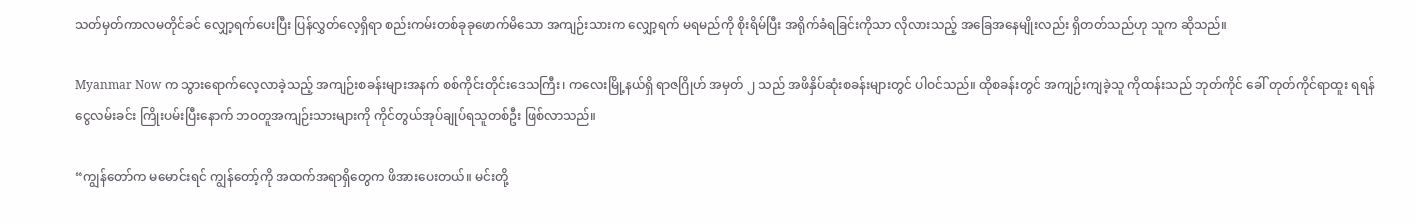သတ်မှတ်ကာလမတိုင်ခင် လျှော့ရက်ပေးပြီး ပြန်လွှတ်လေ့ရှိရာ စည်းကမ်းတစ်ခုခုဖောက်မိသော အကျဉ်းသားက လျှော့ရက် မရမည်ကို စိုးရိမ်ပြီး အရိုက်ခံရခြင်းကိုသာ လိုလားသည့် အခြေအနေမျိုးလည်း ရှိတတ်သည်ဟု သူက ဆိုသည်။

Myanmar Now က သွားရောက်လေ့လာခဲ့သည့် အကျဉ်းစခန်းများအနက် စစ်ကိုင်းတိုင်းဒေသကြီး၊ ကလေးမြို့နယ်ရှိ ရာဇဂြိုဟ် အမှတ် ၂ သည် အဖိနှိပ်ဆုံးစခန်းများတွင် ပါဝင်သည်။ ထိုစခန်းတွင် အကျဉ်းကျခဲ့သူ ကိုထန်းသည် ဘုတ်ကိုင် ခေါ် တုတ်ကိုင်ရာထူး ရရန် ငွေလမ်းခင်း ကြိုးပမ်းပြီးနောက် ဘဝတူအကျဉ်းသားများကို ကိုင်တွယ်အုပ်ချုပ်ရသူတစ်ဦး ဖြစ်လာသည်။

“ကျွန်တော်က မမောင်းရင် ကျွန်တော့်ကို အထက်အရာရှိတွေက ဖိအားပေးတယ်။ မင်းတို့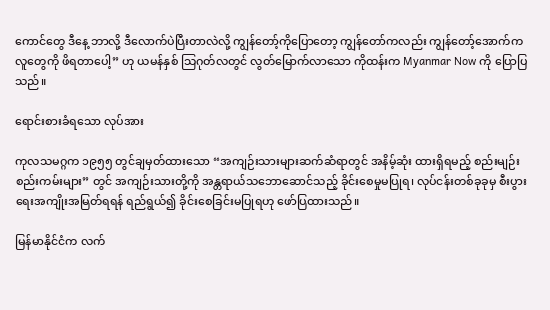ကောင်တွေ ဒီနေ့ ဘာလို့ ဒီလောက်ပဲပြီးတာလဲလို့ ကျွန်တော့်ကိုပြောတော့ ကျွန်တော်ကလည်း ကျွန်တော့်အောက်က လူတွေကို ဖိရတာပေါ့” ဟု ယမန်နှစ် သြဂုတ်လတွင် လွတ်မြောက်လာသော ကိုထန်းက Myanmar Now ကို ပြောပြသည်။

ရောင်းစားခံရသော လုပ်အား

ကုလသမဂ္ဂက ၁၉၅၅ တွင်ချမှတ်ထားသော “အကျဉ်းသားများဆက်ဆံရာတွင် အနိမ့်ဆုံး ထားရှိရမည့် စည်းမျဉ်းစည်းကမ်းများ” တွင် အကျဉ်းသားတို့ကို အန္တရာယ်သဘောဆောင်သည့် ခိုင်းစေမှုမပြုရ၊ လုပ်ငန်းတစ်ခုခုမှ စီးပွားရေးအကျိုးအမြတ်ရရန် ရည်ရွယ်၍ ခိုင်းစေခြင်းမပြုရဟု ဖော်ပြထားသည်။

မြန်မာနိုင်ငံက လက်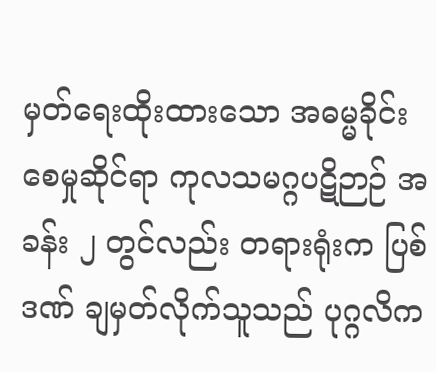မှတ်ရေးထိုးထားသော အဓမ္မခိုင်းစေမှုဆိုင်ရာ ကုလသမဂ္ဂပဋိဉာဉ် အခန်း ၂ တွင်လည်း တရားရုံးက ပြစ်ဒဏ် ချမှတ်လိုက်သူသည် ပုဂ္ဂလိက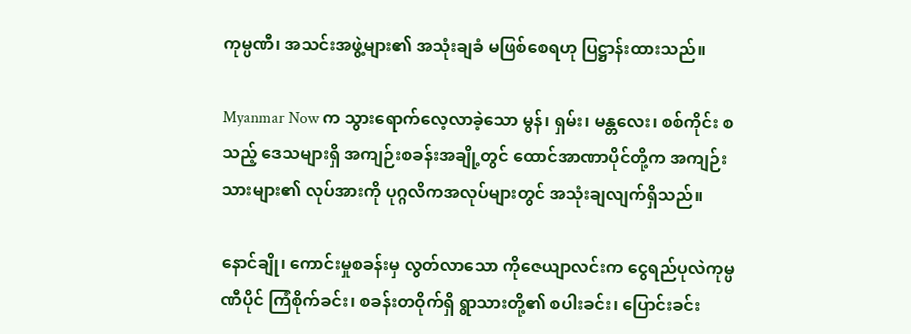ကုမ္ပဏီ၊ အသင်းအဖွဲ့များ၏ အသုံးချခံ မဖြစ်စေရဟု ပြဋ္ဌာန်းထားသည်။

Myanmar Now က သွားရောက်လေ့လာခဲ့သော မွန်၊ ရှမ်း၊ မန္တလေး၊ စစ်ကိုင်း စသည့် ဒေသများရှိ အကျဉ်းစခန်းအချို့တွင် ထောင်အာဏာပိုင်တို့က အကျဉ်းသားများ၏ လုပ်အားကို ပုဂ္ဂလိကအလုပ်များတွင် အသုံးချလျက်ရှိသည်။

နောင်ချို၊ ကောင်းမှုစခန်းမှ လွတ်လာသော ကိုဇေယျာလင်းက ငွေရည်ပုလဲကုမ္ပဏီပိုင် ကြံစိုက်ခင်း၊ စခန်းတဝိုက်ရှိ ရွာသားတို့၏ စပါးခင်း၊ ပြောင်းခင်း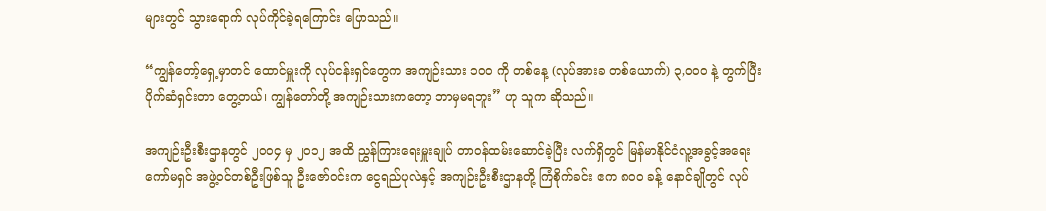များတွင် သွားရောက် လုပ်ကိုင်ခဲ့ရကြောင်း ပြောသည်။

“ကျွန်တော့်ရှေ့မှာတင် ထောင်မှူးကို လုပ်ငန်းရှင်တွေက အကျဉ်းသား ၁ဝဝ ကို တစ်နေ့ (လုပ်အားခ တစ်ယောက်) ၃,ဝဝဝ နဲ့ တွက်ပြီး ပိုက်ဆံရှင်းတာ တွေ့တယ်၊ ကျွန်တော်တို့ အကျဉ်းသားကတော့ ဘာမှမရဘူး” ဟု သူက ဆိုသည်။

အကျဉ်းဦးစီးဌာနတွင် ၂ဝဝ၄ မှ ၂ဝ၁၂ အထိ ညွှန်ကြားရေးမှူးချုပ် တာဝန်ထမ်းဆောင်ခဲ့ပြီး လက်ရှိတွင် မြန်မာနိုင်ငံလူ့အခွင့်အရေးကော်မရှင် အဖွဲ့ဝင်တစ်ဦးဖြစ်သူ ဦးဇော်ဝင်းက ငွေရည်ပုလဲနှင့် အကျဉ်းဦးစီးဌာနတို့ ကြံစိုက်ခင်း ဧက ၈ဝဝ ခန့် နောင်ချိုတွင် လုပ်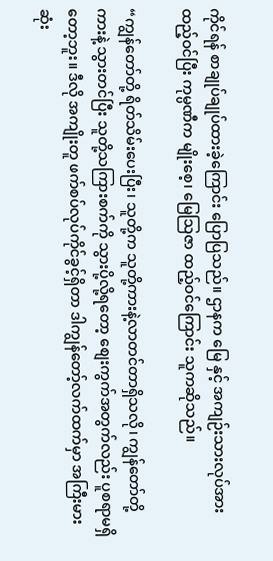ကိုင်ရန် စာချုပ်ချုပ်ထားခဲ့ကြောင်း ပြောပြသည်။ ဌာနက မြေ နှင့် အကျဉ်းသားလုပ်အား ထည့်ဝင်ပြီး ကုမ္ပဏီက မျိုးစေ့၊ မြေသြဇာ ထည့်ဝင်ကြောင်း သူကဆိုသည်။

“ကျွန်တော်တို့ ရိတ်သိမ်းပေးပြီး၊ သူတို့က သူတို့ကားနဲ့လာတင်တာရှိသလို၊ ကျွန်တော်တို့ကားနဲ့ သွားတင်ပြီး သူတို့သကြားစက်ကို သွားပို့လို့ရတော့ စျေးကွက်အတွက်လည်း ပူစရာမရှိတော့ဘူး။ ဒီလို အကျိုးတူ ဖက်စပ်လုပ်ကိုင်ခွင့်ရှိတာ ဒါကျွန်တော့်လက်ထက်မှာ အကြီးမားဆုံး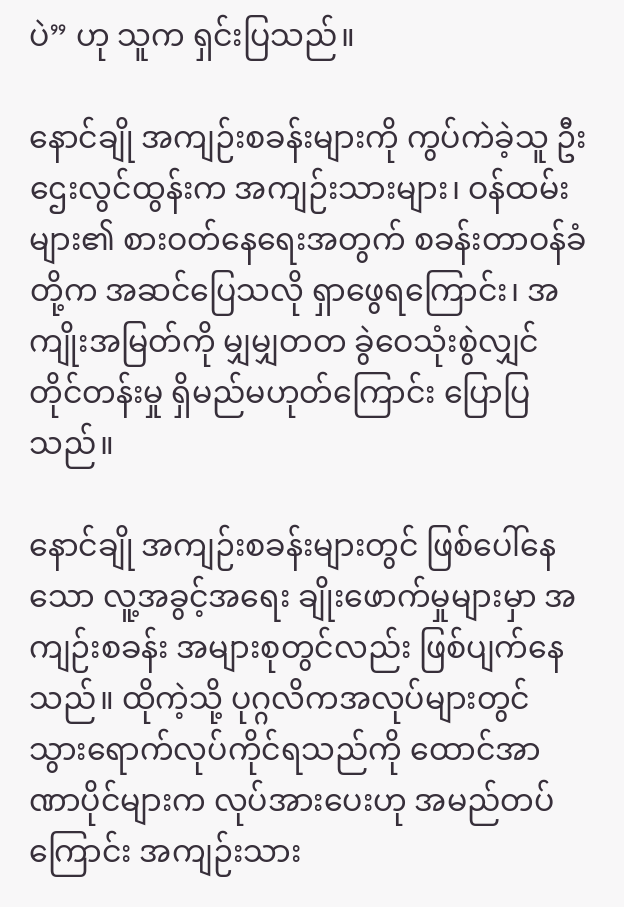ပဲ” ဟု သူက ရှင်းပြသည်။

နောင်ချို အကျဉ်းစခန်းများကို ကွပ်ကဲခဲ့သူ ဦးဌေးလွင်ထွန်းက အကျဉ်းသားများ၊ ဝန်ထမ်းများ၏ စားဝတ်နေရေးအတွက် စခန်းတာဝန်ခံတို့က အဆင်ပြေသလို ရှာဖွေရကြောင်း၊ အကျိုးအမြတ်ကို မျှမျှတတ ခွဲဝေသုံးစွဲလျှင် တိုင်တန်းမှု ရှိမည်မဟုတ်ကြောင်း ပြောပြသည်။

နောင်ချို အကျဉ်းစခန်းများတွင် ဖြစ်ပေါ်နေသော လူ့အခွင့်အရေး ချိုးဖောက်မှုများမှာ အကျဉ်းစခန်း အများစုတွင်လည်း ဖြစ်ပျက်နေသည်။ ထိုကဲ့သို့ ပုဂ္ဂလိကအလုပ်များတွင် သွားရောက်လုပ်ကိုင်ရသည်ကို ထောင်အာဏာပိုင်များက လုပ်အားပေးဟု အမည်တပ်ကြောင်း အကျဉ်းသား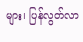များ၊ ပြန်လွတ်လာ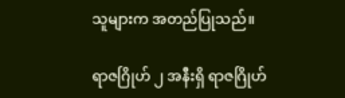သူများက အတည်ပြုသည်။

ရာဇဂြိုဟ် ၂ အနီးရှိ ရာဇဂြိုဟ်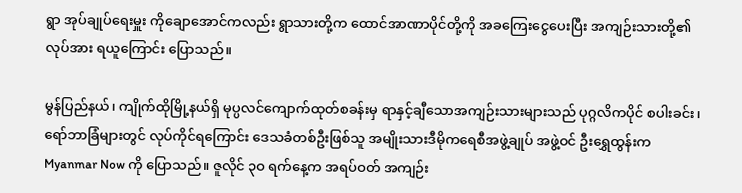ရွာ အုပ်ချုပ်ရေးမှူး ကိုချောအောင်ကလည်း ရွာသားတို့က ထောင်အာဏာပိုင်တို့ကို အခကြေးငွေပေးပြီး အကျဉ်းသားတို့၏လုပ်အား ရယူကြောင်း ပြောသည်။

မွန်ပြည်နယ်၊ ကျိုက်ထိုမြို့နယ်ရှိ မုပ္ပလင်ကျောက်ထုတ်စခန်းမှ ရာနှင့်ချီသောအကျဉ်းသားများသည် ပုဂ္ဂလိကပိုင် စပါးခင်း၊ ရော်ဘာခြံများတွင် လုပ်ကိုင်ရကြောင်း ဒေသခံတစ်ဦးဖြစ်သူ အမျိုးသားဒီမိုကရေစီအဖွဲ့ချုပ် အဖွဲ့ဝင် ဦးရွှေထွန်းက Myanmar Now ကို ပြောသည်။ ဇူလိုင် ၃ဝ ရက်နေ့က အရပ်ဝတ် အကျဉ်း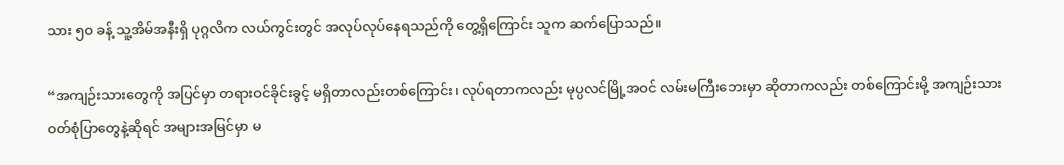သား ၅ဝ ခန့် သူ့အိမ်အနီးရှိ ပုဂ္ဂလိက လယ်ကွင်းတွင် အလုပ်လုပ်နေရသည်ကို တွေ့ရှိကြောင်း သူက ဆက်ပြောသည်။

“အကျဉ်းသားတွေကို အပြင်မှာ တရားဝင်ခိုင်းခွင့် မရှိတာလည်းတစ်ကြောင်း၊ လုပ်ရတာကလည်း မုပ္ပလင်မြို့အဝင် လမ်းမကြီးဘေးမှာ ဆိုတာကလည်း တစ်ကြောင်းမို့ အကျဉ်းသားဝတ်စုံပြာတွေနဲ့ဆိုရင် အများအမြင်မှာ မ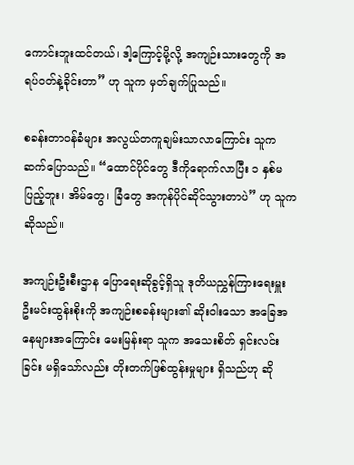ကောင်းဘူးထင်တယ်၊ ဒါ့ကြောင့်မို့လို့ အကျဉ်းသားတွေကို အရပ်ဝတ်နဲ့ခိုင်းတာ” ဟု သူက မှတ်ချက်ပြုသည်။

စခန်းတာဝန်ခံများ အလွယ်တကူချမ်းသာလာကြောင်း သူက ဆက်ပြောသည်။ “ထောင်ပိုင်တွေ ဒီကိုရောက်လာပြီး ၁ နှစ်မပြည့်ဘူး၊ အိမ်တွေ၊ ခြံတွေ အကုန်ပိုင်ဆိုင်သွားတာပဲ” ဟု သူက ဆိုသည်။

အကျဉ်းဦးစီးဌာန ပြောရေးဆိုခွင့်ရှိသူ ဒုတိယညွှန်ကြားရေးမှူး ဦးမင်းထွန်းစိုးကို အကျဉ်းစခန်းများ၏ ဆိုးဝါးသော အခြေအနေများအကြောင်း မေးမြန်းရာ သူက အသေးစိတ် ရှင်းလင်းခြင်း မရှိသော်လည်း တိုးတက်ဖြစ်ထွန်းမှုများ ရှိသည်ဟု ဆို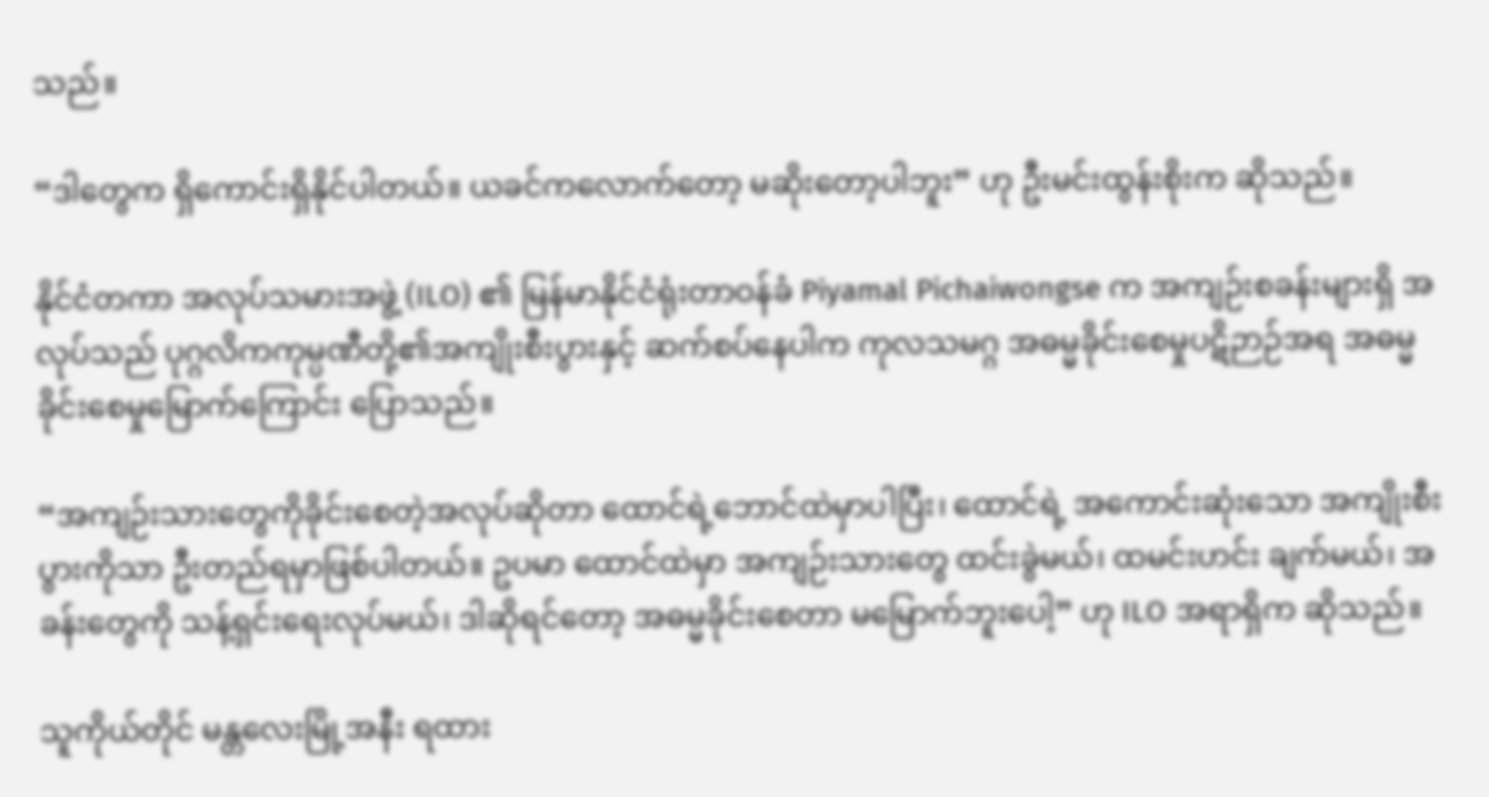သည်။

“ဒါတွေက ရှိကောင်းရှိနိုင်ပါတယ်။ ယခင်ကလောက်တော့ မဆိုးတော့ပါဘူး” ဟု ဦးမင်းထွန်းစိုးက ဆိုသည်။

နိုင်ငံတကာ အလုပ်သမားအဖွဲ့ (ILO) ၏ မြန်မာနိုင်ငံရုံးတာဝန်ခံ Piyamal Pichaiwongse က အကျဉ်းစခန်းများရှိ အလုပ်သည် ပုဂ္ဂလိကကုမ္ပဏီတို့၏အကျိုးစီးပွားနှင့် ဆက်စပ်နေပါက ကုလသမဂ္ဂ အဓမ္မခိုင်းစေမှုပဋိဉာဉ်အရ အဓမ္မခိုင်းစေမှုမြောက်ကြောင်း ပြောသည်။

“အကျဉ်းသားတွေကိုခိုင်းစေတဲ့အလုပ်ဆိုတာ ထောင်ရဲ့ဘောင်ထဲမှာပါပြီး၊ ထောင်ရဲ့ အကောင်းဆုံးသော အကျိုးစီးပွားကိုသာ ဦးတည်ရမှာဖြစ်ပါတယ်။ ဥပမာ ထောင်ထဲမှာ အကျဉ်းသားတွေ ထင်းခွဲမယ်၊ ထမင်းဟင်း ချက်မယ်၊ အခန်းတွေကို သန့်ရှင်းရေးလုပ်မယ်၊ ဒါဆိုရင်တော့ အဓမ္မခိုင်းစေတာ မမြောက်ဘူးပေါ့” ဟု ILO အရာရှိက ဆိုသည်။

သူကိုယ်တိုင် မန္တလေးမြို့အနီး ရထား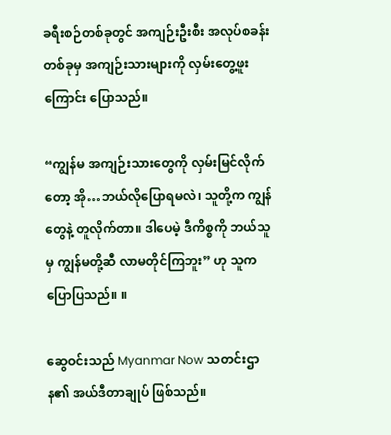ခရီးစဉ်တစ်ခုတွင် အကျဉ်းဦးစီး အလုပ်စခန်းတစ်ခုမှ အကျဉ်းသားများကို လှမ်းတွေ့ဖူးကြောင်း ပြောသည်။

“ကျွန်မ အကျဉ်းသားတွေကို လှမ်းမြင်လိုက်တော့ အို…ဘယ်လိုပြောရမလဲ၊ သူတို့က ကျွန်တွေနဲ့ တူလိုက်တာ။ ဒါပေမဲ့ ဒီကိစ္စကို ဘယ်သူမှ ကျွန်မတို့ဆီ လာမတိုင်ကြဘူး” ဟု သူက ပြောပြသည်။ ။

ဆွေဝင်းသည် Myanmar Now သတင်းဌာန၏ အယ်ဒီတာချုပ် ဖြစ်သည်။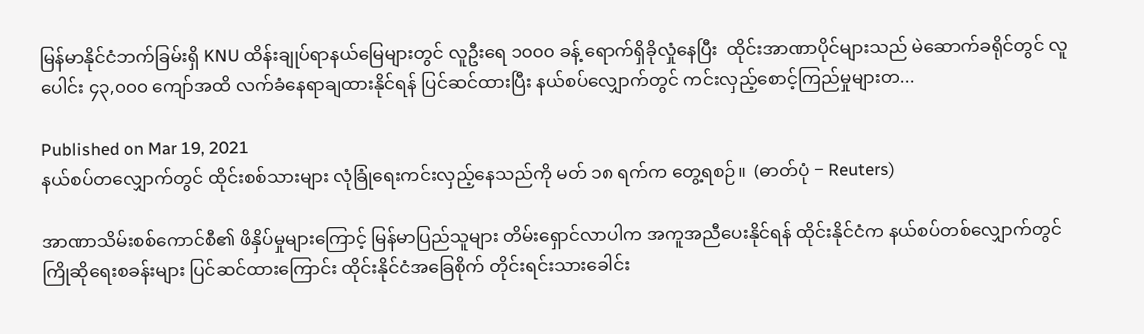မြန်မာနိုင်ငံဘက်ခြမ်းရှိ KNU ထိန်းချုပ်ရာနယ်မြေများတွင် လူဦးရေ ၁၀၀၀ ခန့် ရောက်ရှိခိုလှုံနေပြီး  ထိုင်းအာဏာပိုင်များသည် မဲဆောက်ခရိုင်တွင် လူပေါင်း ၄၃,၀၀၀ ကျော်အထိ လက်ခံနေရာချထားနိုင်ရန် ပြင်ဆင်ထားပြီး နယ်စပ်လျှောက်တွင် ကင်းလှည့်စောင့်ကြည်မှုများတ...

Published on Mar 19, 2021
နယ်စပ်တလျှောက်တွင် ထိုင်းစစ်သားများ လုံခြုံရေးကင်းလှည့်နေသည်ကို မတ် ၁၈ ရက်က တွေ့ရစဉ်။  (ဓာတ်ပုံ − Reuters)

အာဏာသိမ်းစစ်ကောင်စီ၏ ဖိနှိပ်မှုများကြောင့် မြန်မာပြည်သူများ တိမ်းရှောင်လာပါက အကူအညီပေးနိုင်ရန် ထိုင်းနိုင်ငံက နယ်စပ်တစ်လျှောက်တွင် ကြိုဆိုရေးစခန်းများ ပြင်ဆင်ထားကြောင်း ထိုင်းနိုင်ငံအခြေစိုက် တိုင်းရင်းသားခေါင်း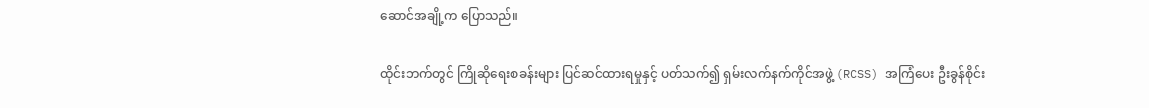ဆောင်အချို့က ပြောသည်။

ထိုင်းဘက်တွင် ကြိုဆိုရေးစခန်းများ ပြင်ဆင်ထားရမှုနှင့် ပတ်သက်၍ ရှမ်းလက်နက်ကိုင်အဖွဲ့ (RCSS) အကြံပေး ဦးခွန်စိုင်း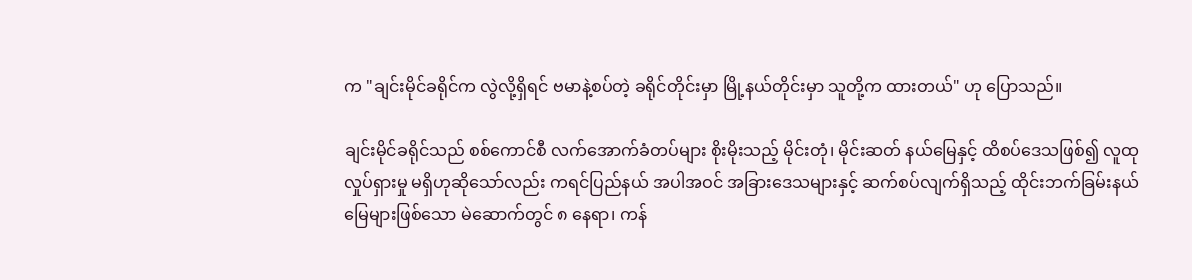က "ချင်းမိုင်ခရိုင်က လွဲလို့ရှိရင် ဗမာနဲ့စပ်တဲ့ ခရိုင်တိုင်းမှာ မြို့နယ်တိုင်းမှာ သူတို့က ထားတယ်" ဟု ပြောသည်။

ချင်းမိုင်ခရိုင်သည် စစ်ကောင်စီ လက်အောက်ခံတပ်များ စိုးမိုးသည့် မိုင်းတုံ၊ မိုင်းဆတ် နယ်မြေနှင့် ထိစပ်ဒေသဖြစ်၍ လူထုလှုပ်ရှားမှု မရှိဟုဆိုသော်လည်း ကရင်ပြည်နယ် အပါအဝင် အခြားဒေသများနှင့် ဆက်စပ်လျက်ရှိသည့် ထိုင်းဘက်ခြမ်းနယ်မြေများဖြစ်သော မဲ‌ဆောက်တွင် ၈ နေရာ၊ ကန်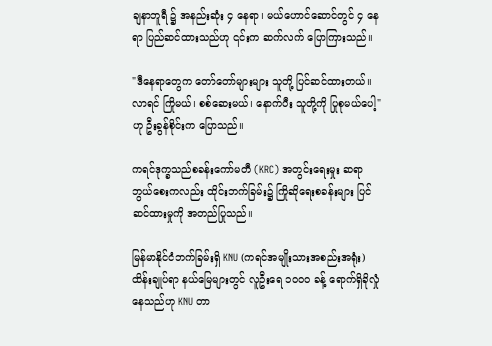ချနာဘူရီ ၌ အနည်းဆုံး ၄ နေရာ၊ မယ်ဟောင်ဆောင်တွင် ၄ နေရာ ပြည်ဆင်ထားသည်ဟု ၎င်းက ဆက်လက် ပြောကြားသည်။

"ဒီနေရာတွေက တော်တော်များများ သူတို့ ပြင်ဆင်ထားတယ်။ လာရင် ကြိုမယ်၊ စစ်ဆေးမယ်၊ နောက်ပီး သူတို့ကို ပြုစုမယ်ပေါ့" ဟု ဦးခွန်စိုင်းက ပြောသည်။

ကရင်ဒုက္ခသည်စခန်းကော်မတီ (KRC) အတွင်းရေးမှုး ဆရာဘွယ်စေးကလည်း ထိုင်းဘက်ခြမ်း၌ ကြိုဆိုရေးစခန်းများ ပြင်ဆင်ထားမှုကို အတည်ပြုသည်။

မြန်မာနိုင်ငံဘက်ခြမ်းရှိ KNU (ကရင်အမျိုးသားအစည်းအရုံး) ထိန်းချုပ်ရာ နယ်မြေများတွင် လူဦးရေ ၁၀၀၀ ခန့် ရောက်ရှိခိုလှုံနေသည်ဟု KNU တာ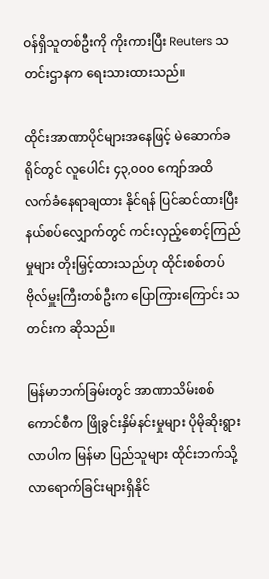ဝန်ရှိသူတစ်ဦးကို ကိုးကားပြီး Reuters သတင်းဌာနက ရေးသားထားသည်။

ထိုင်းအာဏာပိုင်များအနေဖြင့် မဲဆောက်ခရိုင်တွင် လူပေါင်း ၄၃,၀၀၀ ကျော်အထိ လက်ခံနေရာချထား နိုင်ရန် ပြင်ဆင်ထားပြီး နယ်စပ်လျှောက်တွင် ကင်းလှည့်စောင့်ကြည်မှုများ တိုးမြှင့်ထားသည်ဟု ထိုင်းစစ်တပ်ဗိုလ်မှူးကြီးတစ်ဦးက ပြောကြားကြောင်း သတင်းက ဆိုသည်။

မြန်မာဘက်ခြမ်းတွင် အာဏာသိမ်းစစ်ကောင်စီက ဖြိုခွင်းနှိမ်နင်းမှုများ ပိုမိုဆိုးရွားလာပါက မြန်မာ ပြည်သူများ ထိုင်းဘက်သို့ လာရောက်ခြင်းများရှိနိုင်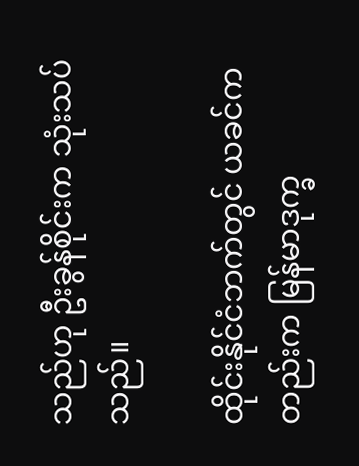သည်ဟု ဦးခွန်စိုင်းက သုံးသပ်သည်။

ထိုင်းနိုင်ငံဘက်တွင် ယခင်ကတည်းက မြန်မာဒုက္ခ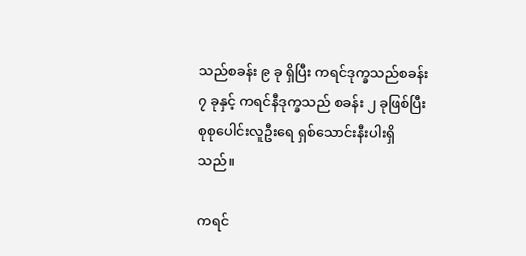သည်စခန်း ၉ ခု ရှိပြီး ကရင်ဒုက္ခသည်စခန်း ၇ ခုနှင့် ကရင်နီဒုက္ခသည် စခန်း ၂ ခုဖြစ်ပြီး စုစုပေါင်းလူဦးရေ ရှစ်သောင်းနီးပါးရှိသည်။

ကရင်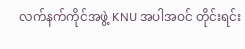လက်နက်ကိုင်အဖွဲ့ KNU အပါအဝင် တိုင်းရင်း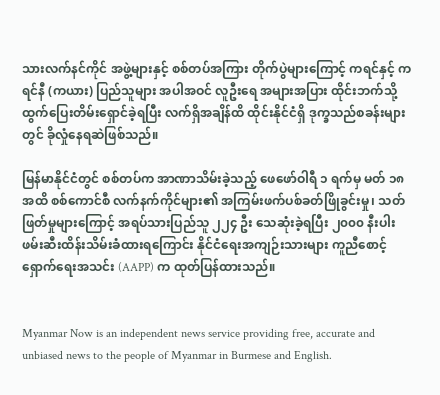သားလက်နင်ကိုင် အဖွဲ့များနှင့် စစ်တပ်အကြား တိုက်ပွဲများကြောင့် ကရင်နှင့် ကရင်နီ (ကယား) ပြည်သူများ အပါအဝင် လူဦးရေ အများအပြား ထိုင်းဘက်သို့ ထွက်ပြေးတိမ်းရှောင်ခဲ့ရပြီး လက်ရှိအချိန်ထိ ထိုင်းနိုင်ငံရှိ ဒုက္ခသည်စခန်းများတွင် ခိုလှုံနေရဆဲဖြစ်သည်။

မြန်မာနိုင်ငံတွင် စစ်တပ်က အာဏာသိမ်းခဲ့သည့် ဖေဖော်ဝါရီ ၁ ရက်မှ မတ် ၁၈ အထိ စစ်ကောင်စီ လက်နက်ကိုင်များ၏ အကြမ်းဖက်ပစ်ခတ်ဖြိုခွင်းမှု၊ သတ်ဖြတ်မှုများကြောင့် အရပ်သားပြည်သူ ၂၂၄ ဦး သေဆုံးခဲ့ရပြီး ၂၀၀၀ နီးပါးဖမ်းဆီးထိန်းသိမ်းခံထားရကြောင်း နိုင်ငံရေးအကျဉ်းသားများ ကူညီစောင့် ရှောက်ရေးအသင်း (AAPP) က ထုတ်ပြန်ထားသည်။


Myanmar Now is an independent news service providing free, accurate and unbiased news to the people of Myanmar in Burmese and English.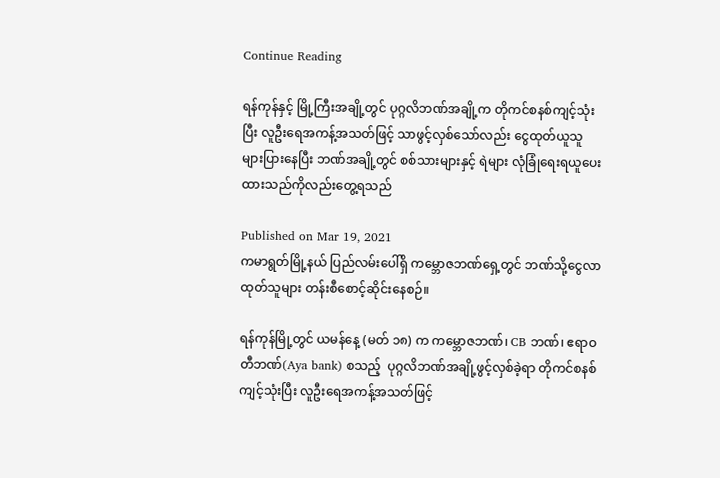Continue Reading

ရန်ကုန်နှင့် မြို့ကြီးအချို့တွင် ပုဂ္ဂလိဘဏ်အချို့က တိုကင်စနစ်ကျင့်သုံးပြီး လူဦးရေအကန့်အသတ်ဖြင့် သာဖွင့်လှစ်သော်လည်း ငွေထုတ်ယူသူ များပြားနေပြီး ဘဏ်အချို့တွင် စစ်သားများနှင့် ရဲများ လုံခြုံရေးရယူပေးထားသည်ကိုလည်းတွေ့ရသည်

Published on Mar 19, 2021
ကမာရွတ်မြို့နယ် ပြည်လမ်းပေါ်ရှိ ကမ္ဘောဇဘဏ်ရှေ့တွင် ဘဏ်သို့ငွေလာထုတ်သူများ တန်းစီစောင့်ဆိုင်းနေစဉ်။

ရန်ကုန်မြို့တွင် ယမန်နေ့ (မတ် ၁၈) က ကမ္ဘောဇဘဏ်၊ CB ဘဏ်၊ ဧရာဝတီဘဏ်(Aya bank) စသည့်  ပုဂ္ဂလိဘဏ်အချို့ဖွင့်လှစ်ခဲ့ရာ တိုကင်စနစ်ကျင့်သုံးပြီး လူဦးရေအကန့်အသတ်ဖြင့်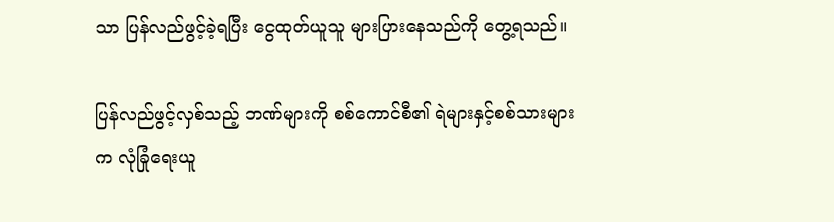သာ ပြန်လည်ဖွင့်ခဲ့ရပြီး ငွေထုတ်ယူသူ များပြားနေသည်ကို တွေ့ရသည်။

ပြန်လည်ဖွင့်လှစ်သည့် ဘဏ်များကို စစ်ကောင်စီ၏ ရဲများနှင့်စစ်သားများက လုံခြုံရေးယူ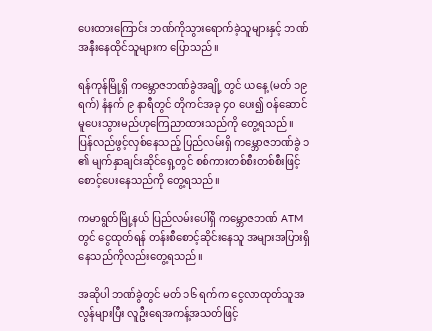ပေးထားကြောင်း ဘဏ်ကိုသွားရောက်ခဲ့သူများနှင့် ဘဏ်အနီးနေထိုင်သူများက ပြောသည်။

ရန်ကုန်မြို့ရှိ ကမ္ဘောဇဘဏ်ခွဲအချို့ တွင် ယနေ့ (မတ် ၁၉ ရက်) နံနက် ၉ နာရီတွင် တိုကင်အခု ၄၀ ပေး၍ ဝန်ဆောင်မူပေးသွားမည်ဟုကြေညာထားသည်ကို တွေ့ရသည်။ ပြန်လည်ဖွင့်လှစ်နေသည့် ပြည်လမ်းရှိ ကမ္ဘောဇဘဏ်ခွဲ ၁ ၏ မျက်နှာချင်းဆိုင်ရှေ့တွင် စစ်ကားတစ်စီးတစ်စီးဖြင့် စောင့်ပေးနေသည်ကို တွေ့ရသည်။

ကမာရွတ်မြို့နယ် ပြည်လမ်းပေါ်ရှိ ကမ္ဘောဇဘဏ် ATM တွင် ငွေထုတ်ရန် တန်းစီစောင့်ဆိုင်းနေသူ အများအပြားရှိနေသည်ကိုလည်းတွေ့ရသည်။

အဆိုပါ ဘဏ်ခွဲတွင် မတ် ၁၆ ရက်က ငွေလာထုတ်သူအလွန်များပြီး လူဦးရေအကန့်အသတ်ဖြင့်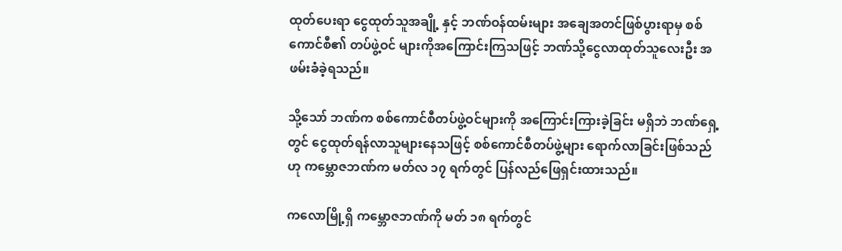ထုတ်ပေးရာ ငွေထုတ်သူအချို့ နှင့် ဘဏ်ဝန်ထမ်းများ အချေအတင်ဖြစ်ပွားရာမှ စစ်ကောင်စီ၏ တပ်ဖွဲ့ဝင် များကိုအကြောင်းကြသဖြင့် ဘဏ်သို့ငွေလာထုတ်သူလေးဦး အဖမ်းခံခဲ့ရသည်။

သို့သော် ဘဏ်က စစ်ကောင်စီတပ်ဖွဲ့ဝင်များကို အကြောင်းကြားခဲ့ခြင်း မရှိဘဲ ဘဏ်ရှေ့တွင် ငွေထုတ်ရန်လာသူများနေသဖြင့် စစ်ကောင်စီတပ်ဖွဲ့များ ရောက်လာခြင်းဖြစ်သည်ဟု ကမ္ဘောဇဘဏ်က မတ်လ ၁၇ ရက်တွင် ပြန်လည်ဖြေရှင်းထားသည်။

ကလောမြို့ရှိ ကမ္ဘောဇဘဏ်ကို မတ် ၁၈ ရက်တွင်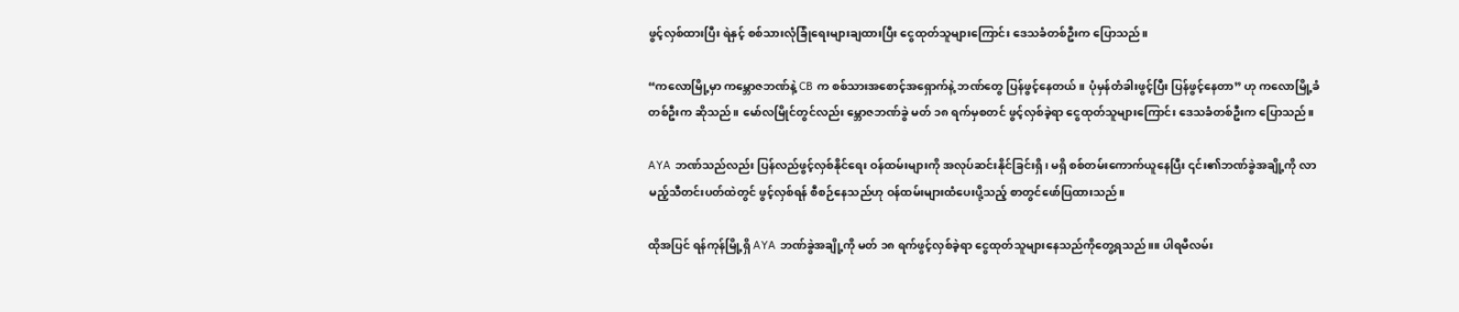ဖွင့်လှစ်ထားပြီး ရဲနှင့် စစ်သားလုံခြုံရေးများချထားပြီး ငွေထုတ်သူများကြောင်း ဒေသခံတစ်ဦးက ပြောသည်။

“ကလောမြို့မှာ ကမ္ဘောဇဘဏ်နဲ့ CB က စစ်သားအစောင့်အရှောက်နဲ့ ဘဏ်တွေ ပြန်ဖွင့်နေတယ်။ ပုံမှန်တံခါးဖွင့်ပြီး ပြန်ဖွင့်နေတာ” ဟု ကလောမြို့ခံတစ်ဦးက ဆိုသည်။ မော်လမြိုင်တွင်လည်း မ္ဘောဇဘဏ်ခွဲ မတ် ၁၈ ရက်မှစတင် ဖွင့်လှစ်ခဲ့ရာ ငွေထုတ်သူများကြောင်း ဒေသခံတစ်ဦးက ပြောသည်။

AYA ဘဏ်သည်လည်း ပြန်လည်ဖွင့်လှစ်နိုင်ရေး ဝန်ထမ်းများကို အလုပ်ဆင်းနိုင်ခြင်းရှိ၊ မရှိ စစ်တမ်းကောက်ယူနေပြီး ၎င်း၏ဘဏ်ခွဲအချို့ကို လာမည့်သီတင်းပတ်ထဲတွင် ဖွင့်လှစ်ရန် စီစဉ်နေသည်ဟု ဝန်ထမ်းများထံပေးပို့သည့် စာတွင်ဖော်ပြထားသည်။

ထိုအပြင် ရန်ကုန်မြို့ရှိ AYA ဘဏ်ခွဲအချို့ကို မတ် ၁၈ ရက်ဖွင့်လှစ်ခဲ့ရာ ငွေထုတ်သူများနေသည်ကိုတွေ့ရသည်။။ ပါရမီလမ်း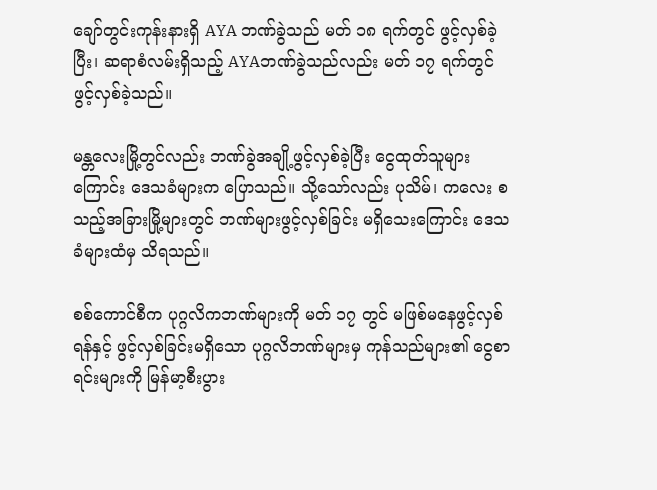ချော်တွင်းကုန်းနားရှိ AYA ဘဏ်ခွဲသည် မတ် ၁၈ ရက်တွင် ဖွင့်လှစ်ခဲ့ပြီး၊ ဆရာစံလမ်းရှိသည့် AYAဘဏ်ခွဲသည်လည်း မတ် ၁၇ ရက်တွင် ဖွင့်လှစ်ခဲ့သည်။

မန္တလေးမြို့တွင်လည်း ဘဏ်ခွဲအချို့ဖွင့်လှစ်ခဲ့ပြီး ငွေထုတ်သူများကြောင်း ဒေသခံများက ပြောသည်။ သို့သော်လည်း ပုသိမ်၊ ကလေး စသည့်အခြားမြို့များတွင် ဘဏ်များဖွင့်လှစ်ခြင်း မရှိသေးကြောင်း ဒေသခံများထံမှ သိရသည်။

စစ်ကောင်စီက ပုဂ္ဂလိကဘဏ်များကို မတ် ၁၇ တွင် မဖြစ်မနေဖွင့်လှစ်ရန်နှင့် ဖွင့်လှစ်ခြင်းမရှိသော ပုဂ္ဂလိဘဏ်များမှ ကုန်သည်များ၏ ငွေစာရင်းများကို မြန်မာ့စီးပွား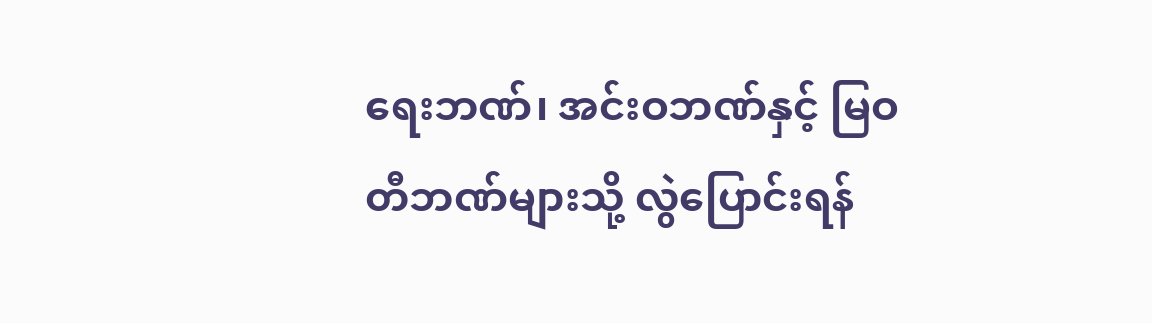ရေးဘဏ်၊ အင်းဝဘဏ်နှင့် မြဝတီဘဏ်များသို့ လွဲပြောင်းရန်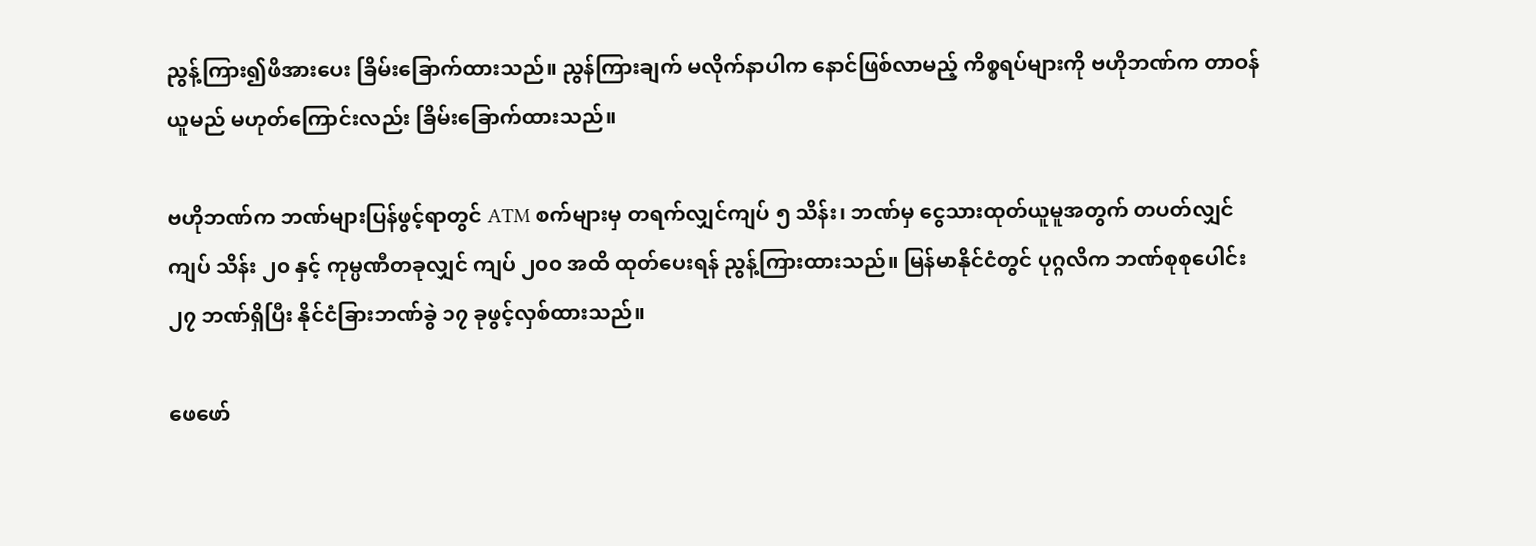ညွန့်ကြား၍ဖိအားပေး ခြိမ်းခြောက်ထားသည်။ ညွန်ကြားချက် မလိုက်နာပါက နောင်ဖြစ်လာမည့် ကိစ္စရပ်များကို ဗဟိုဘဏ်က တာဝန်ယူမည် မဟုတ်ကြောင်းလည်း ခြိမ်းခြောက်ထားသည်။

ဗဟိုဘဏ်က ဘဏ်များပြန်ဖွင့်ရာတွင် ATM စက်များမှ တရက်လျှင်ကျပ် ၅ သိန်း၊ ဘဏ်မှ ငွေသားထုတ်ယူမူအတွက် တပတ်လျှင်ကျပ် သိန်း ၂၀ နှင့် ကုမ္ပဏီတခုလျှင် ကျပ် ၂၀၀ အထိ ထုတ်ပေးရန် ညွန့်ကြားထားသည်။ မြန်မာနိုင်ငံတွင် ပုဂ္ဂလိက ဘဏ်စုစုပေါင်း ၂၇ ဘဏ်ရှိပြီး နိုင်ငံခြားဘဏ်ခွဲ ၁၇ ခုဖွင့်လှစ်ထားသည်။

ဖေဖော်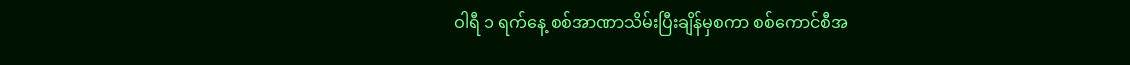ဝါရီ ၁ ရက်နေ့ စစ်အာဏာသိမ်းပြီးချိန်မှစကာ စစ်ကောင်စီအ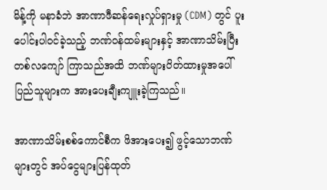မိန့်ကို မနာခံဘဲ အာဏာဖီဆန်ရေးလှုပ်ရှားမှု (CDM) တွင် ပူးပေါင်းပါဝင်ခဲ့သည့် ဘဏ်ဝန်ထမ်းများနှင့် အာဏာသိမ်းပြီး တစ်လကျော် ကြာသည်အထိ ဘဏ်များပိတ်ထားမှုအပေါ်  ပြည်သူများက အားပေးချီးကျူးခဲ့ကြသည်။

အာဏာသိမ်းစစ်ကောင်စီက ဖိအားပေး၍ ဖွင့်သောဘဏ်များတွင် အပ်ငွေများပြန်ထုတ်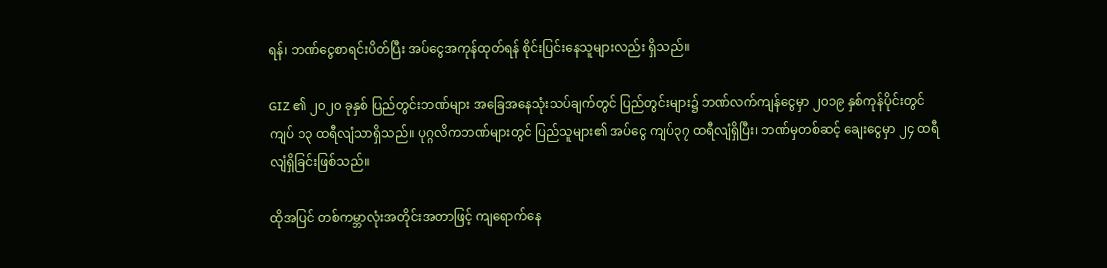ရန်၊ ဘဏ်ငွေစာရင်းပိတ်ပြီး အပ်ငွေအကုန်ထုတ်ရန် စိုင်းပြင်းနေသူများလည်း ရှိသည်။

GIZ ၏ ၂၀၂၀ ခုနှစ် ပြည်တွင်းဘဏ်များ အခြေအနေသုံးသပ်ချက်တွင် ပြည်တွင်းများ၌ ဘဏ်လက်ကျန်ငွေမှာ ၂၀၁၉ နှစ်ကုန်ပိုင်းတွင် ကျပ် ၁၃ ထရီလျံသာရှိသည်။ ပုဂ္ဂလိကဘဏ်များတွင် ပြည်သူများ၏ အပ်ငွေ ကျပ်၃၇ ထရီလျံရှိပြီး၊ ဘဏ်မှတစ်ဆင့် ချေးငွေမှာ ၂၄ ထရီလျံရှိခြင်းဖြစ်သည်။

ထိုအပြင် တစ်ကမ္ဘာလုံးအတိုင်းအတာဖြင့် ကျရောက်နေ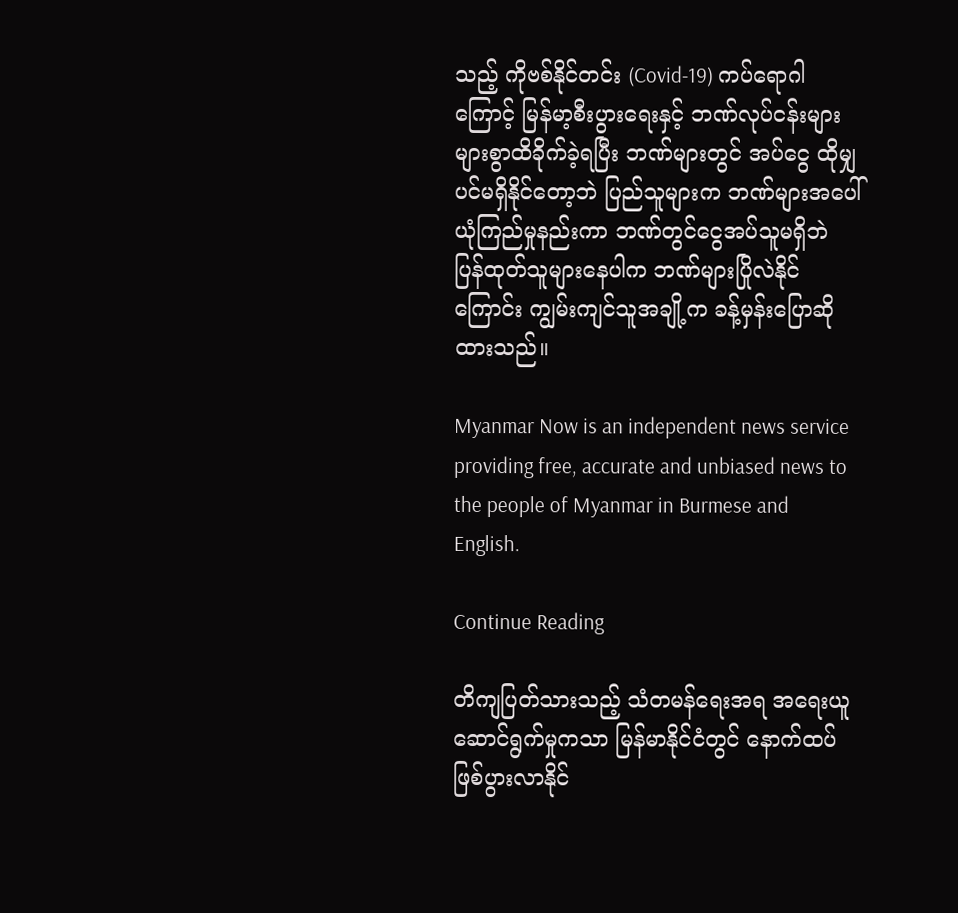သည့် ကိုဗစ်နိုင်တင်း (Covid-19) ကပ်ရောဂါကြောင့် မြန်မာ့စီးပွားရေးနှင့် ဘဏ်လုပ်ငန်းများ များစွာထိခိုက်ခဲ့ရပြီး ဘဏ်များတွင် အပ်ငွေ ထိုမျှပင်မရှိနိုင်တော့ဘဲ ပြည်သူများက ဘဏ်များအပေါ် ယုံကြည်မှုနည်းကာ ဘဏ်တွင်ငွေအပ်သူမရှိဘဲ ပြန်ထုတ်သူများနေပါက ဘဏ်များပြိုလဲနိုင်ကြောင်း ကျွမ်းကျင်သူအချို့က ခန့်မှန်းပြောဆိုထားသည်။

Myanmar Now is an independent news service providing free, accurate and unbiased news to the people of Myanmar in Burmese and English.

Continue Reading

တိကျပြတ်သားသည့် သံတမန်ရေးအရ အရေးယူဆောင်ရွက်မှုကသာ မြန်မာနိုင်ငံတွင် နောက်ထပ်ဖြစ်ပွားလာနိုင်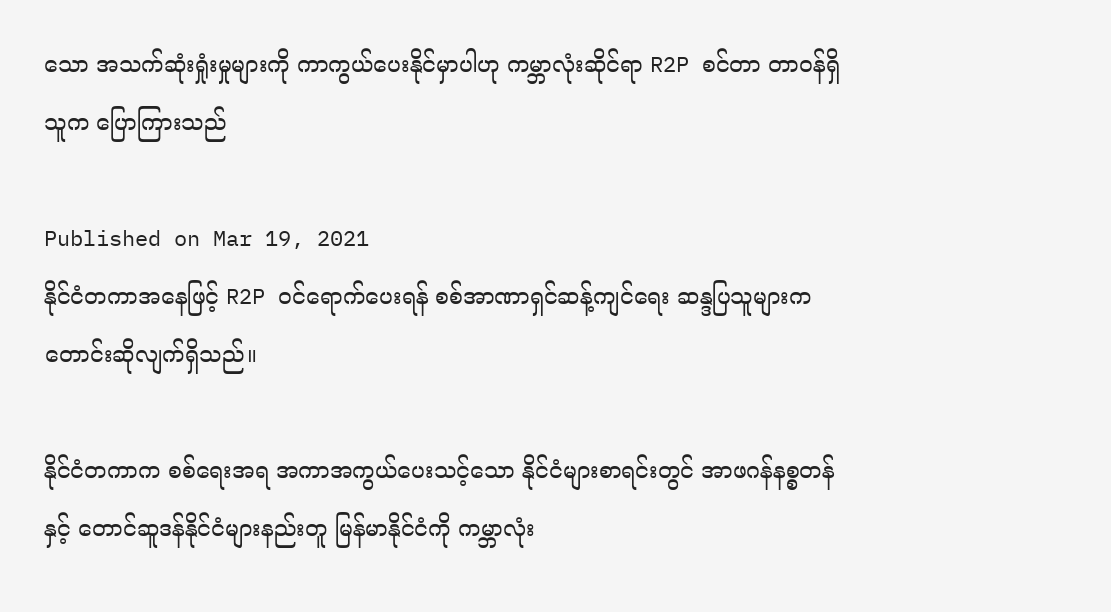သော အသက်ဆုံးရှုံးမှုများကို ကာကွယ်ပေးနိုင်မှာပါဟု ကမ္ဘာလုံးဆိုင်ရာ R2P စင်တာ တာဝန်ရှိသူက ပြောကြားသည်

Published on Mar 19, 2021
နိုင်ငံတကာအနေဖြင့် R2P ဝင်ရောက်ပေးရန် စစ်အာဏာရှင်ဆန့်ကျင်ရေး ဆန္ဒပြသူများက တောင်းဆိုလျက်ရှိသည်။

နိုင်ငံတကာက စစ်ရေးအရ အကာအကွယ်ပေးသင့်သော နိုင်ငံများစာရင်းတွင် အာဖဂန်နစ္စတန်နှင့် တောင်ဆူဒန်နိုင်ငံများနည်းတူ မြန်မာနိုင်ငံကို ကမ္ဘာလုံး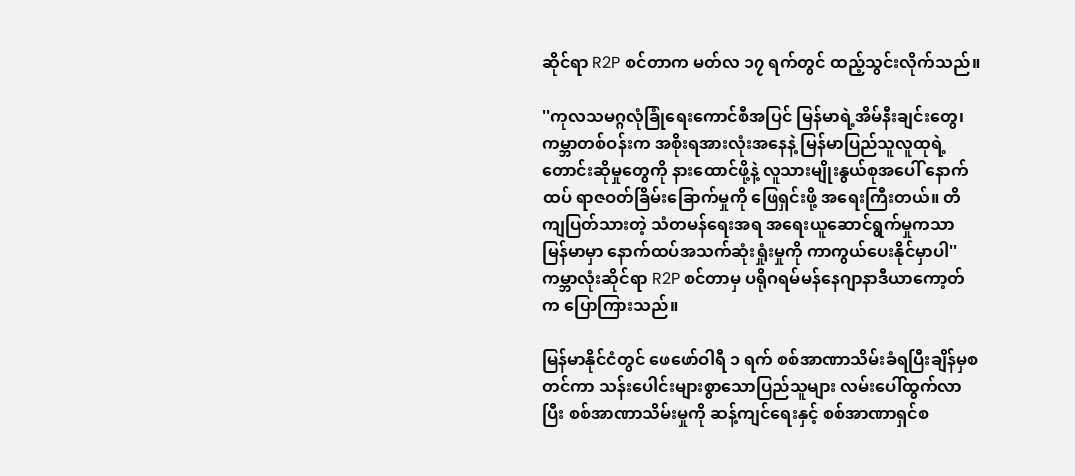ဆိုင်ရာ R2P စင်တာက မတ်လ ၁၇ ရက်တွင် ထည့်သွင်းလိုက်သည်။

''ကုလသမဂ္ဂလုံခြုံရေးကောင်စီအပြင် မြန်မာရဲ့အိမ်နီးချင်းတွေ၊ ကမ္ဘာတစ်ဝန်းက အစိုးရအားလုံးအနေနဲ့ မြန်မာပြည်သူလူထုရဲ့ တောင်းဆိုမှုတွေကို နားထောင်ဖို့နဲ့ လူသားမျိုးနွယ်စုအပေါ် နောက်ထပ် ရာဇဝတ်ခြိမ်းခြောက်မှုကို ဖြေရှင်းဖို့ အရေးကြီးတယ်။ တိကျပြတ်သားတဲ့ သံတမန်ရေးအရ အရေးယူဆောင်ရွက်မှုကသာ မြန်မာမှာ နောက်ထပ်အသက်ဆုံးရှုံးမှုကို ကာကွယ်ပေးနိုင်မှာပါ'' ကမ္ဘာလုံးဆိုင်ရာ R2P စင်တာမှ ပရိုဂရမ်မန်နေဂျာနာဒီယာကော့တ်က ပြောကြားသည်။

မြန်မာနိုင်ငံတွင် ဖေဖော်ဝါရီ ၁ ရက် စစ်အာဏာသိမ်းခံရပြီးချိန်မှစတင်ကာ သန်းပေါင်းများစွာသောပြည်သူများ လမ်းပေါ်ထွက်လာပြီး စစ်အာဏာသိမ်းမှုကို ဆန့်ကျင်ရေးနှင့် စစ်အာဏာရှင်စ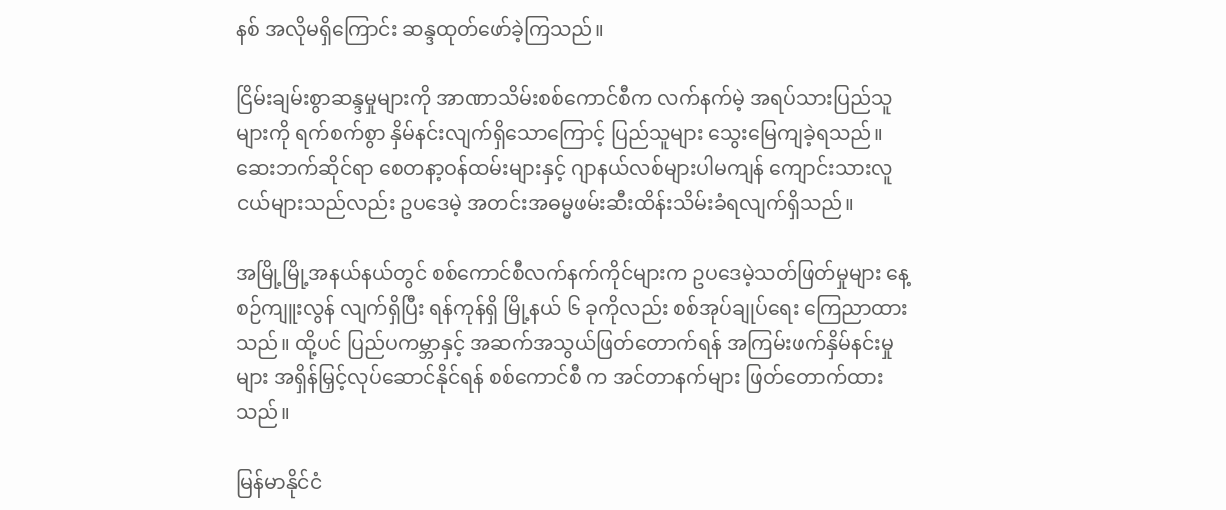နစ် အလိုမရှိကြောင်း ဆန္ဒထုတ်ဖော်ခဲ့ကြသည်။

ငြိမ်းချမ်းစွာဆန္ဒမှုများကို အာဏာသိမ်းစစ်ကောင်စီက လက်နက်မဲ့ အရပ်သားပြည်သူများကို ရက်စက်စွာ နှိမ်နင်းလျက်ရှိသောကြောင့် ပြည်သူများ သွေးမြေကျခဲ့ရသည်။ ဆေးဘက်ဆိုင်ရာ စေတနာ့ဝန်ထမ်းများနှင့် ဂျာနယ်လစ်များပါမကျန် ကျောင်းသားလူငယ်များသည်လည်း ဥပဒေမဲ့ အတင်းအဓမ္မဖမ်းဆီးထိန်းသိမ်းခံရလျက်ရှိသည်။

အမြို့မြို့အနယ်နယ်တွင် စစ်ကောင်စီလက်နက်ကိုင်များက ဥပဒေမဲ့သတ်ဖြတ်မှုများ နေ့စဉ်ကျူးလွန် လျက်ရှိပြီး ရန်ကုန်ရှိ မြို့နယ် ၆ ခုကိုလည်း စစ်အုပ်ချုပ်ရေး ကြေညာထားသည်။ ထို့ပင် ပြည်ပကမ္ဘာနှင့် အဆက်အသွယ်ဖြတ်တောက်ရန် အကြမ်းဖက်နှိမ်နင်းမှုများ အရှိန်မြှင့်လုပ်ဆောင်နိုင်ရန် စစ်ကောင်စီ က အင်တာနက်များ ဖြတ်တောက်ထားသည်။

မြန်မာနိုင်ငံ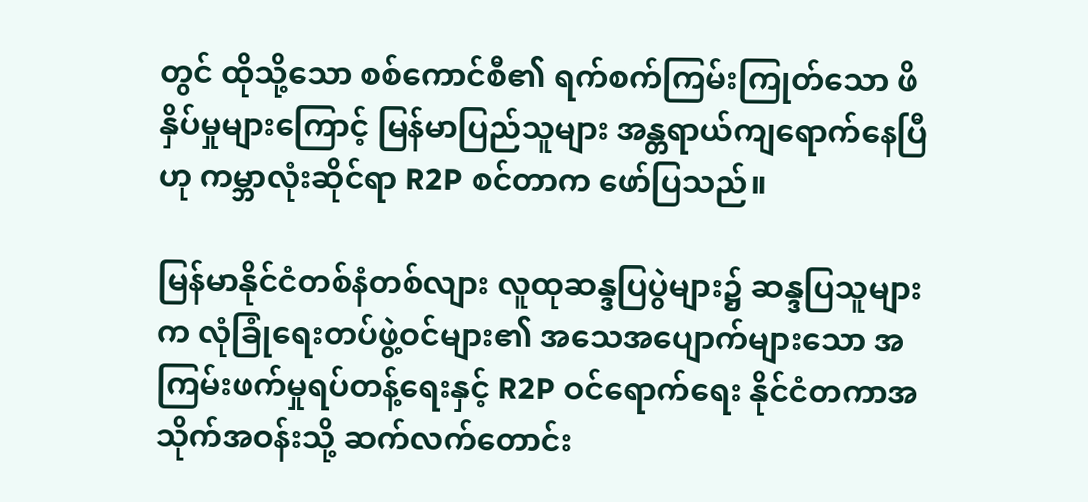တွင် ထိုသို့သော စစ်ကောင်စီ၏ ရက်စက်ကြမ်းကြုတ်သော ဖိနှိပ်မှုများကြောင့် မြန်မာပြည်သူများ အန္တရာယ်ကျရောက်နေပြီဟု ကမ္ဘာလုံးဆိုင်ရာ R2P စင်တာက ဖော်ပြသည်။

မြန်မာနိုင်ငံတစ်နံတစ်လျား လူထုဆန္ဒပြပွဲများ၌ ဆန္ဒပြသူများက လုံခြုံရေးတပ်ဖွဲ့ဝင်များ၏ အသေအပျောက်များသော အကြမ်းဖက်မှုရပ်တန့်ရေးနှင့် R2P ဝင်ရောက်ရေး နိုင်ငံတကာအသိုက်အဝန်းသို့ ဆက်လက်တောင်း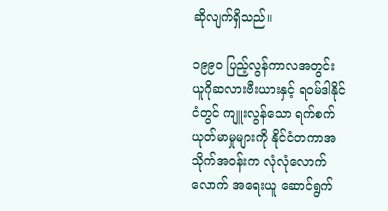ဆိုလျက်ရှိသည်။

၁၉၉၀ ပြည့်လွန်ကာလအတွင်း ယူဂိုဆလားဗီးယားနှင့် ရဝမ်ဒါနိုင်ငံတွင် ကျူးလွန်သော ရက်စက် ယုတ်မာမှုများကို နိုင်ငံတကာအသိုက်အဝန်းက လုံလုံလောက်လောက် အရေးယူ ဆောင်ရွက်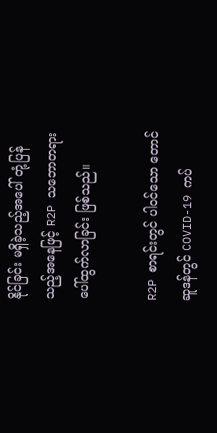နိုင်ခြင်း မရှိခဲ့သည့်အပေါ် တုံ့ပြန်သည့်အနေဖြင့် R2P သဘောတရား ပေါ်ထွက်လာခြင်း ဖြစ်သည်။

R2P စာရင်းတွင် ပါဝင်သော တောင်ဆူဒန်တွင် COVID-19 ကပ်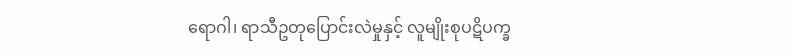ရောဂါ၊ ရာသီဥတုပြောင်းလဲမှုနှင့် လူမျိုးစုပဋိပက္ခ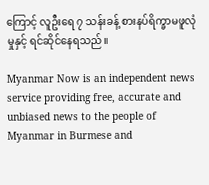ကြောင့် လူဦးရေ ၇ သန်းခန့် စားနပ်ရိက္ခာမဖူလုံမှုနှင့် ရင်ဆိုင်နေရသည်။

Myanmar Now is an independent news service providing free, accurate and unbiased news to the people of Myanmar in Burmese and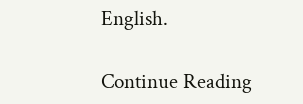English.

Continue Reading